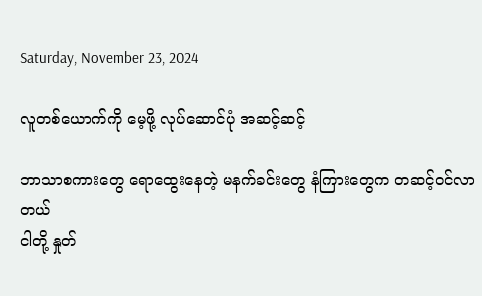Saturday, November 23, 2024

လူတစ်ယောက်ကို မေ့ဖို့ လုပ်ဆောင်ပုံ အဆင့်ဆင့်

ဘာသာစကားတွေ ရောထွေးနေတဲ့ မနက်ခင်းတွေ နံကြားတွေက တဆင့်ဝင်လာတယ်
ငါတို့ နှုတ်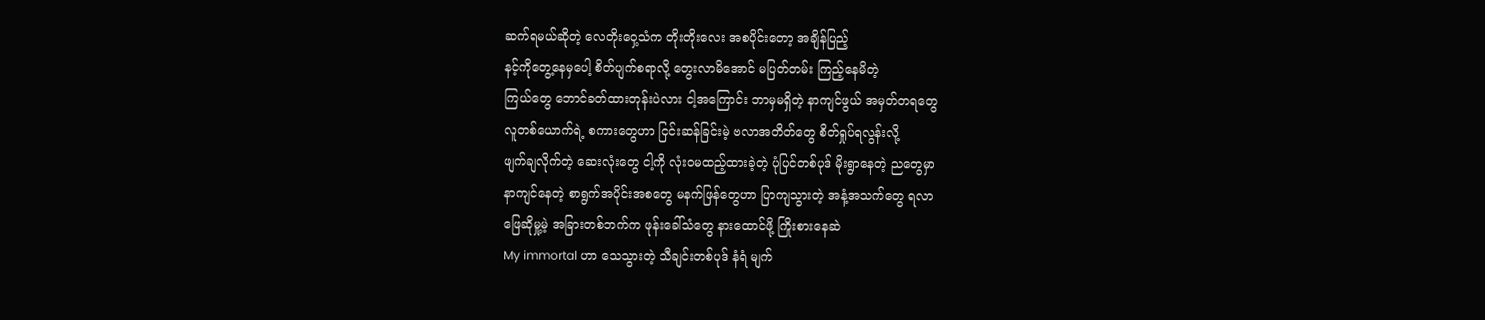ဆက်ရမယ်ဆိုတဲ့ လေတိုးဝှေ့သံက တိုးတိုးလေး အစပိုင်းတော့ အချိန်ပြည့်
နင့်ကိုတွေ့နေမှပေါ့ စိတ်ပျက်စရာလို့ တွေးလာမိအောင် မပြတ်တမ်း ကြည့်နေမိတဲ့
ကြယ်တွေ ဘောင်ခတ်ထားတုန်းပဲလား ငါ့အကြောင်း ဘာမှမရှိတဲ့ နာကျင်ဖွယ် အမှတ်တရတွေ
လူတစ်ယောက်ရဲ့ စကားတွေဟာ ငြင်းဆန်ခြင်းမဲ့ ဗလာအတိတ်တွေ စိတ်ရှုပ်ရလွန်းလို့
ဖျက်ချလိုက်တဲ့ ဆေးလုံးတွေ ငါ့ကို လုံးဝမထည့်ထားခဲ့တဲ့ ပုံပြင်တစ်ပုဒ် မိုးရွာနေတဲ့ ညတွေမှာ
နာကျင်နေတဲ့ စာရွက်အပိုင်းအစတွေ မနက်ဖြန်တွေဟာ ပြာကျသွားတဲ့ အနံ့အသက်တွေ ရလာ
ဖြေဆိုမှု့မဲ့ အခြားတစ်ဘက်က ဖုန်းခေါ်သံတွေ နားထောင်ဖို့ ကြိုးစားနေဆဲ
My immortal ဟာ သေသွားတဲ့ သီချင်းတစ်ပုဒ် နံရံ မျက်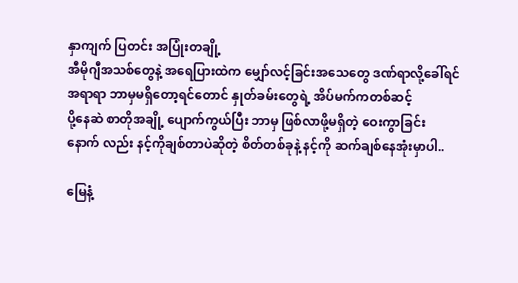နှာကျက် ပြတင်း အပြုံးတချို့
အီမိုဂျီအသစ်တွေနဲ့ အရေပြားထဲက မျှော်လင့်ခြင်းအသေတွေ ဒဏ်ရာလို့ခေါ်ရင်
အရာရာ ဘာမှမရှိတော့ရင်တောင် နှုတ်ခမ်းတွေရဲ့ အိပ်မက်ကတစ်ဆင့်
ပို့နေဆဲ စာတိုအချို့ ပျောက်ကွယ်ပြီး ဘာမှ ဖြစ်လာဖို့မရှိတဲ့ ဝေးကွာခြင်း
နောက် လည်း နင့်ကိုချစ်တာပဲဆိုတဲ့ စိတ်တစ်ခုနဲ့ နင့်ကို ဆက်ချစ်နေအုံးမှာပါ..

မြေနံ့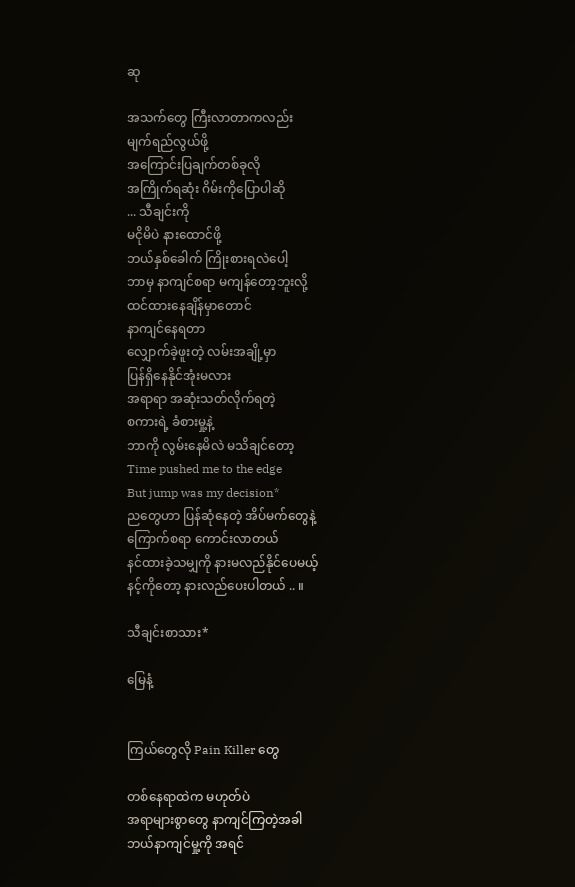ဆု

အသက်တွေ ကြီးလာတာကလည်း
မျက်ရည်လွယ်ဖို့
အကြောင်းပြချက်တစ်ခုလို
အကြိုက်ရဆုံး ဂိမ်းကိုပြောပါဆို
... သီချင်းကို
မငိုမိပဲ နားထောင်ဖို့
ဘယ်နှစ်ခေါက် ကြိုးစားရလဲပေါ့
ဘာမှ နာကျင်စရာ မကျန်တော့ဘူးလို့
ထင်ထားနေချိန်မှာတောင်
နာကျင်နေရတာ
လျှောက်ခဲ့ဖူးတဲ့ လမ်းအချို့မှာ
ပြန်ရှိနေနိုင်အုံးမလား
အရာရာ အဆုံးသတ်လိုက်ရတဲ့
စကားရဲ့ ခံစားမှု့နဲ့
ဘာကို လွမ်းနေမိလဲ မသိချင်တော့
Time pushed me to the edge
But jump was my decision*
ညတွေဟာ ပြန်ဆုံနေတဲ့ အိပ်မက်တွေနဲ့
ကြောက်စရာ ကောင်းလာတယ်
နင်ထားခဲ့သမျှကို နားမလည်နိုင်ပေမယ့်
နင့်ကိုတော့ နားလည်ပေးပါတယ် .. ။

သီချင်းစာသား*

မြေနံ့


ကြယ်တွေလို Pain Killer တွေ

တစ်နေရာထဲက မဟုတ်ပဲ
အရာများစွာတွေ နာကျင်ကြတဲ့အခါ
ဘယ်နာကျင်မှု့ကို အရင်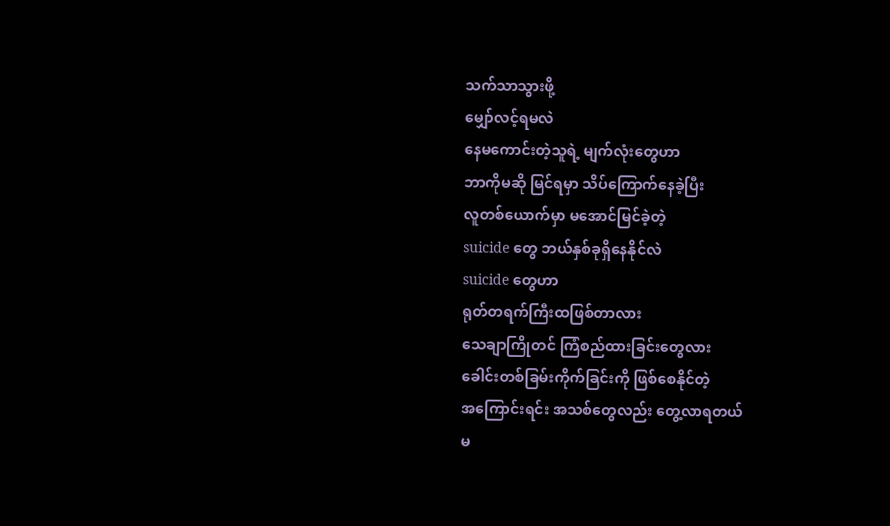သက်သာသွားဖို့
မျှော်လင့်ရမလဲ
နေမကောင်းတဲ့သူရဲ့ မျက်လုံးတွေဟာ
ဘာကိုမဆို မြင်ရမှာ သိပ်ကြောက်နေခဲ့ပြီး
လူတစ်ယောက်မှာ မအောင်မြင်ခဲ့တဲ့
suicide တွေ ဘယ်နှစ်ခုရှိနေနိုင်လဲ
suicide တွေဟာ
ရုတ်တရက်ကြီးထဖြစ်တာလား
သေချာကြိုတင် ကြံစည်ထားခြင်းတွေလား
ခေါင်းတစ်ခြမ်းကိုက်ခြင်းကို ဖြစ်စေနိုင်တဲ့
အကြောင်းရင်း အသစ်တွေလည်း တွေ့လာရတယ်
မ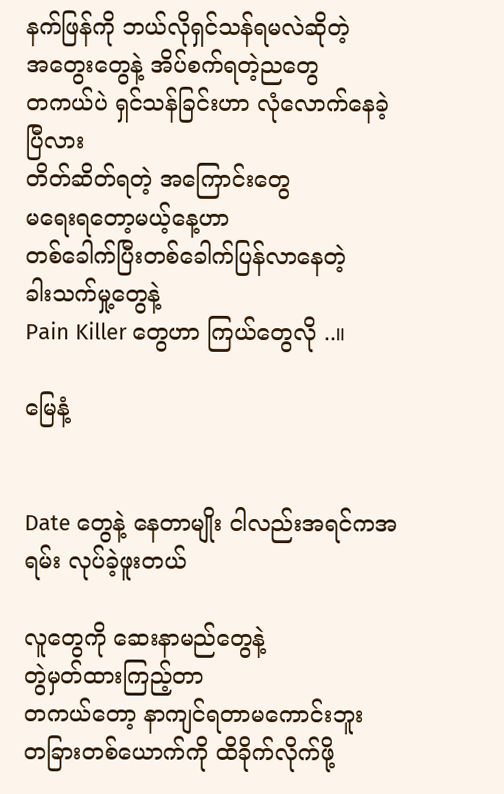နက်ဖြန်ကို ဘယ်လိုရှင်သန်ရမလဲဆိုတဲ့
အတွေးတွေနဲ့ အိပ်စက်ရတဲ့ညတွေ
တကယ်ပဲ ရှင်သန်ခြင်းဟာ လုံလောက်နေခဲ့ပြီလား
တိတ်ဆိတ်ရတဲ့ အကြောင်းတွေ
မရေးရတော့မယ့်နေ့ဟာ
တစ်ခေါက်ပြီးတစ်ခေါက်ပြန်လာနေတဲ့
ခါးသက်မှု့တွေနဲ့
Pain Killer တွေဟာ ကြယ်တွေလို ..။

မြေနံ့


Date တွေနဲ့ နေတာမျိုး ငါလည်းအရင်ကအရမ်း လုပ်ခဲ့ဖူးတယ်

လူတွေကို ဆေးနာမည်တွေနဲ့
တွဲမှတ်ထားကြည့်တာ
တကယ်တော့ နာကျင်ရတာမကောင်းဘူး
တခြားတစ်ယောက်ကို ထိခိုက်လိုက်ဖို့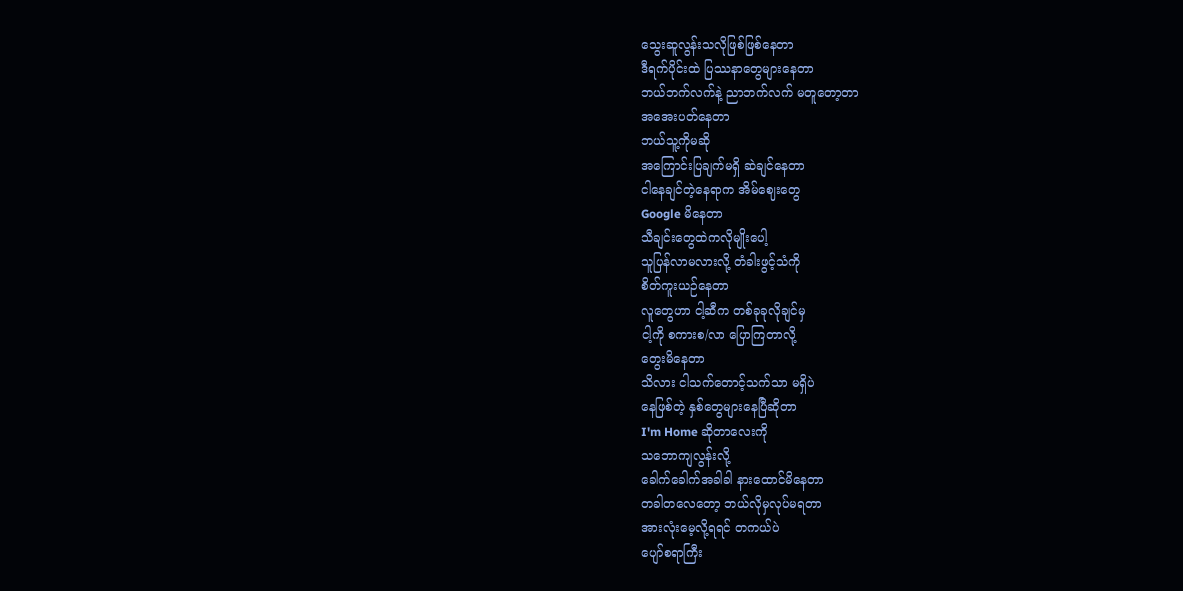သွေးဆူလွန်းသလိုဖြစ်ဖြစ်နေတာ
ဒီရက်ပိုင်းထဲ ပြဿနာတွေများနေတာ
ဘယ်ဘက်လက်နဲ့ ညာဘက်လက် မတူတော့တာ
အအေးပတ်နေတာ
ဘယ်သူ့ကိုမဆို
အကြောင်းပြချက်မရှိ ဆဲချင်နေတာ
ငါနေချင်တဲ့နေရာက အိမ်ဈေးတွေ
Google မိနေတာ
သီချင်းတွေထဲကလိုမျိုးပေါ့
သူပြန်လာမလားလို့ တံခါးဖွင့်သံကို
စိတ်ကူးယဉ်နေတာ
လူတွေဟာ ငါ့ဆီက တစ်ခုခုလိုချင်မှ
ငါ့ကို စကားစ/လာ ပြောကြတာလို့
တွေးမိနေတာ
သိလား ငါသက်တောင့်သက်သာ မရှိပဲ
နေဖြစ်တဲ့ နှစ်တွေများနေပြီဆိုတာ
I'm Home ဆိုတာလေးကို
သဘောကျလွန်းလို့
ခေါက်ခေါက်အခါခါ နားထောင်မိနေတာ
တခါတလေတော့ ဘယ်လိုမှလုပ်မရတာ
အားလုံးမေ့လို့ရရင် တကယ်ပဲ
ပျော်စရာကြီး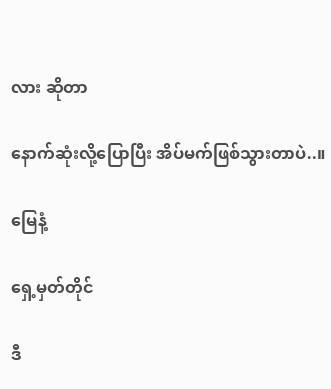လား ဆိုတာ

နောက်ဆုံးလို့ပြောပြီး အိပ်မက်ဖြစ်သွားတာပဲ..။

မြေနံ့

ရှေ့မှတ်တိုင်

ဒီ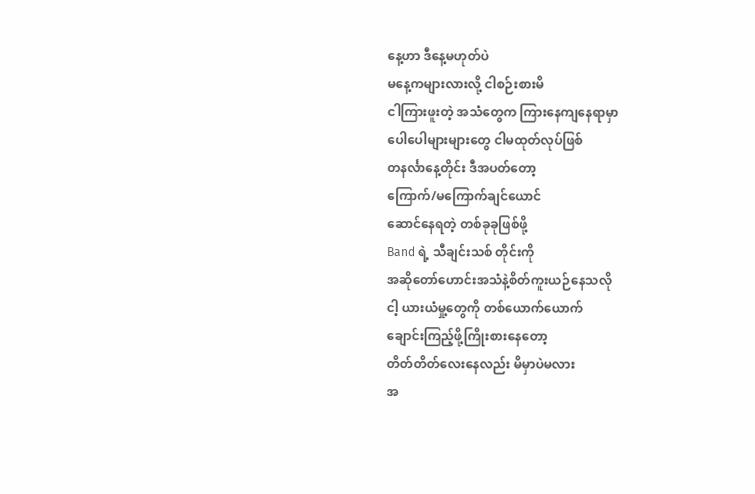နေ့ဟာ ဒီနေ့မဟုတ်ပဲ
မနေ့ကများလားလို့ ငါစဉ်းစားမိ
ငါကြားဖူးတဲ့ အသံတွေက ကြားနေကျနေရာမှာ
ပေါပေါများများတွေ ငါမထုတ်လုပ်ဖြစ်
တနင်္လာနေ့တိုင်း ဒီအပတ်တော့
ကြောက်/မကြောက်ချင်ယောင်
ဆောင်နေရတဲ့ တစ်ခုခုဖြစ်ဖို့
Band ရဲ့ သီချင်းသစ် တိုင်းကို
အဆိုတော်ဟောင်းအသံနဲ့စိတ်ကူးယဉ်နေသလို
ငါ့ ယားယံမှု့တွေကို တစ်ယောက်ယောက်
ချောင်းကြည့်ဖို့ကြိုးစားနေတော့
တိတ်တိတ်လေးနေလည်း မိမှာပဲမလား
အ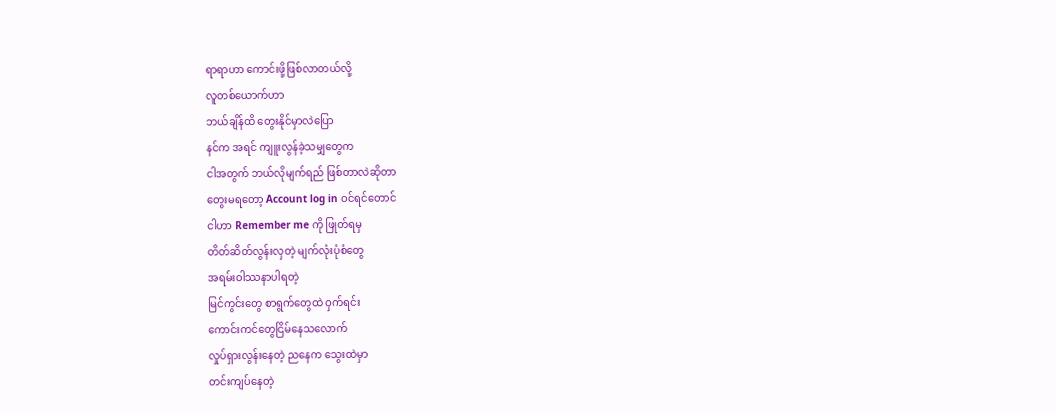ရာရာဟာ ကောင်းဖို့ဖြစ်လာတယ်လို့
လူတစ်ယောက်ဟာ
ဘယ်ချိန်ထိ တွေးနိုင်မှာလဲပြော
နင်က အရင် ကျူးလွန်ခဲ့သမျှတွေက
ငါအတွက် ဘယ်လိုမျက်ရည် ဖြစ်တာလဲဆိုတာ
တွေးမရတော့ Account log in ဝင်ရင်တောင်
ငါဟာ Remember me ကို ဖြုတ်ရမှ
တိတ်ဆိတ်လွန်းလှတဲ့ မျက်လုံးပုံစံတွေ
အရမ်းဝါဿနာပါရတဲ့
မြင်ကွင်းတွေ စာရွက်တွေထဲ ဝှက်ရင်း
ကောင်းကင်တွေငြိမ်နေသလောက်
လှုပ်ရှားလွန်းနေတဲ့ ညနေက သွေးထဲမှာ
တင်းကျပ်နေတဲ့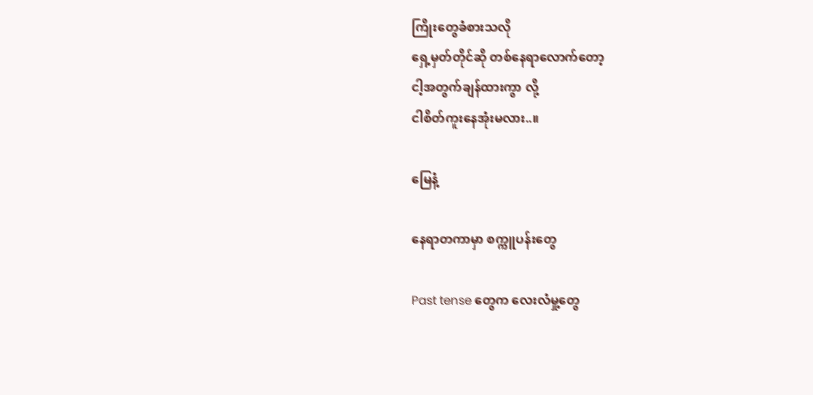ကြိုးတွေခံစားသလို
ရှေ့မှတ်တိုင်ဆို တစ်နေရာလောက်တော့
ငါ့အတွက်ချန်ထားကွာ လို့
ငါစိတ်ကူးနေအုံးမလား..။

မြေနံ့

နေရာတကာမှာ စက္ကူပန်းတွေ

Past tense တွေက လေးလံမှု့တွေ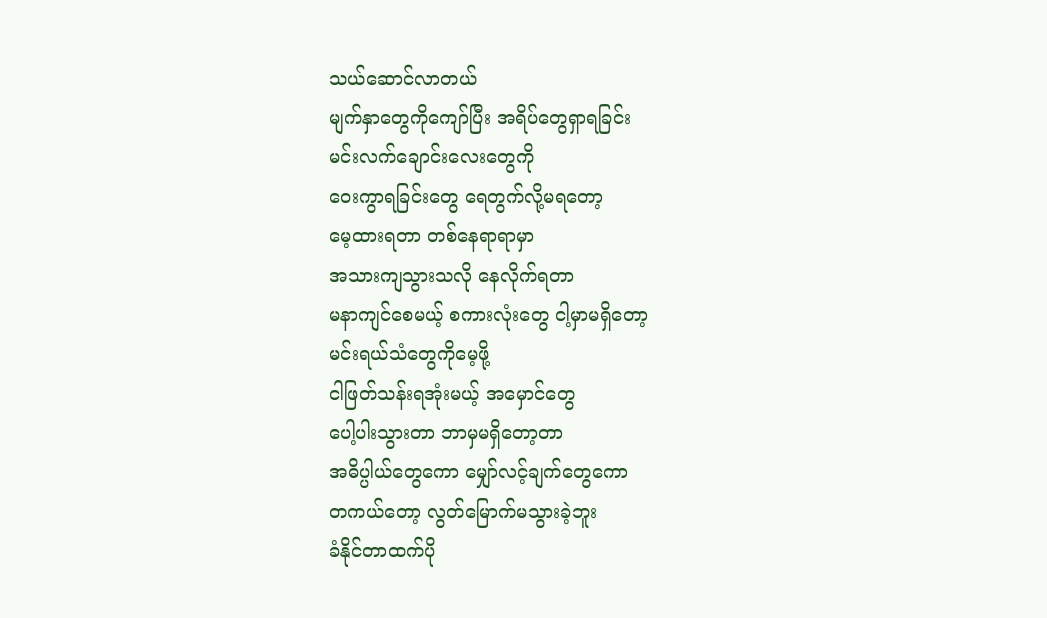သယ်ဆောင်လာတယ်
မျက်နှာတွေကိုကျော်ပြီး အရိပ်တွေရှာရခြင်း
မင်းလက်ချောင်းလေးတွေကို
ဝေးကွာရခြင်းတွေ ရေတွက်လို့မရတော့
မေ့ထားရတာ တစ်နေရာရာမှာ
အသားကျသွားသလို နေလိုက်ရတာ
မနာကျင်စေမယ့် စကားလုံးတွေ ငါ့မှာမရှိတော့
မင်းရယ်သံတွေကိုမေ့ဖို့
ငါဖြတ်သန်းရအုံးမယ့် အမှောင်တွေ
ပေါ့ပါးသွားတာ ဘာမှမရှိတော့တာ
အဓိပ္ပါယ်တွေကော မျှော်လင့်ချက်တွေကော
တကယ်တော့ လွတ်မြောက်မသွားခဲ့ဘူး
ခံနိုင်တာထက်ပို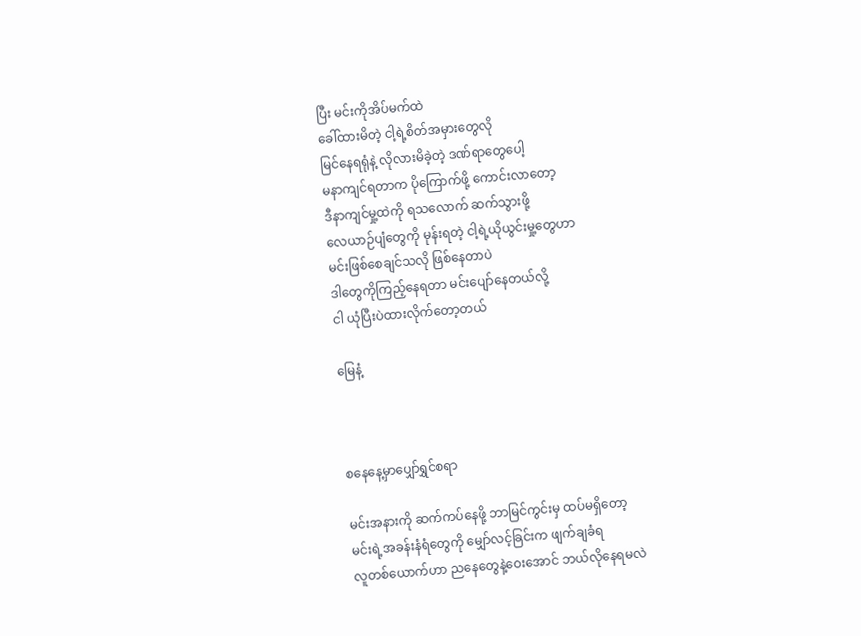ပြီး မင်းကိုအိပ်မက်ထဲ
ခေါ်ထားမိတဲ့ ငါ့ရဲ့စိတ်အမှားတွေလို
မြင်နေရရုံနဲ့ လိုလားမိခဲ့တဲ့ ဒဏ်ရာတွေပေါ့
မနာကျင်ရတာက ပိုကြောက်ဖို့ ကောင်းလာတော့
ဒီနာကျင်မှု့ထဲကို ရသလောက် ဆက်သွားဖို့
လေယာဉ်ပျံတွေကို မုန်းရတဲ့ ငါ့ရဲ့ယိုယွင်းမှု့တွေဟာ
မင်းဖြစ်စေချင်သလို ဖြစ်နေတာပဲ
ဒါတွေကိုကြည့်နေရတာ မင်းပျော်နေတယ်လို့
ငါ ယုံပြီးပဲထားလိုက်တော့တယ်

မြေနံ့



စနေနေ့မှာပျှော်ရွှင်စရာ

မင်းအနားကို ဆက်ကပ်နေဖို့ ဘာမြင်ကွင်းမှ ထပ်မရှိတော့
မင်းရဲ့အခန်းနံရံတွေကို မျှော်လင့်ခြင်းက ဖျက်ချခံရ
လူတစ်ယောက်ဟာ ညနေတွေနဲ့ဝေးအောင် ဘယ်လိုနေရမလဲ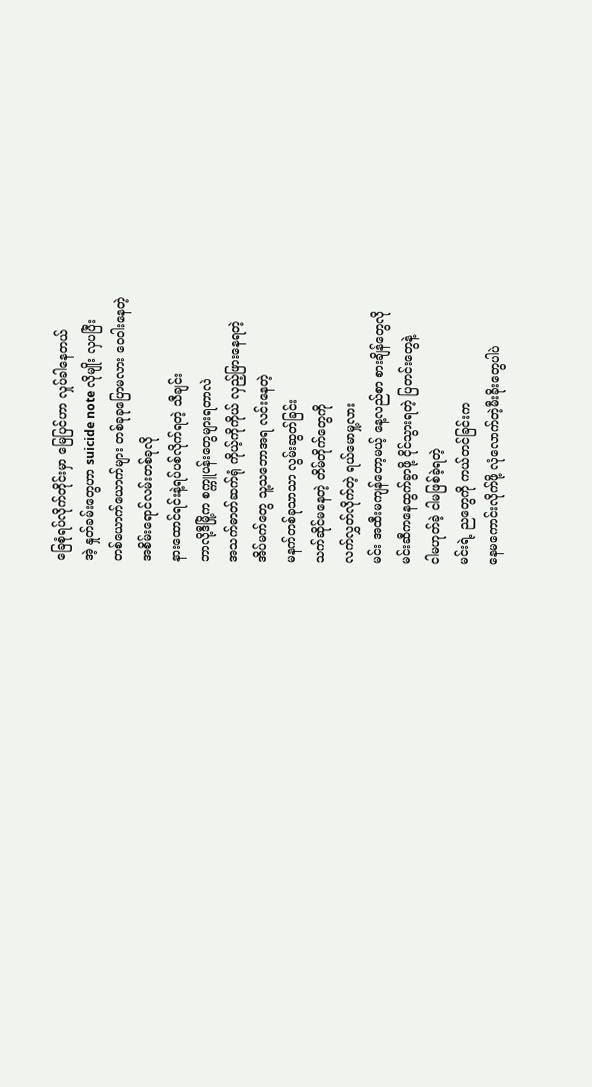ခြေစုံရပ်လိုက်တိုင်းမှာ မြေပြင်ဟာ လှုပ်ခါနေတယ်
အဲ့ နှုတ်ခမ်းတွေဟာ suicide note လိုမျိုး လှပပြီး
တစ်ယောက်ယောက်များ တစ်ခုခုပြောမလား ဝေဝါးနေတဲ့
အစိမ်းရောင်လမ်းတစ်ခုလို
နားထောင်ရင်းနဲ့ရပ်ပစ်လိုက်ရတဲ့ သီချင်း
ဘာလို့ဒီမြို့က စက္ကူပန်းတွေများရတာလဲ
အသက်ဓာတ်ဆက်ရုံ ကိုယ့်ကိုကိုယ် လှည့်ဖြားနေရတဲ့
အိပ်မက်တွေ သူ့သဘောအရ လင်းနေတဲ့
မနက်တစ်ခုသာသာ လွမ်းဆွတ်ခြင်း
သက်ဆိုင်မနေတဲ့ တိမ်တိုက်တွေကို
လက်လွှတ်လိုက်တဲ့ ရယ်မောမှု့လား
မင်း အထီးမကျန်တော့မယ့် နေ့လည်စာ စားချိန်တွေလို
မင်းဆီကနေထွက်ခွာဖို့ ငိုင်သွားရတဲ့ ပြတင်းတွေနဲ့
ငါမဟုတ်ခဲ့ ငါမဖြစ်ခဲ့ရတဲ့
မင်းရဲ့ ညတွေကို ကယ်တင်ခြင်းက
နေမကောင်းလိုက်ဖို့ လုံလောက်တဲ့မီးခိုးတွေပါပဲ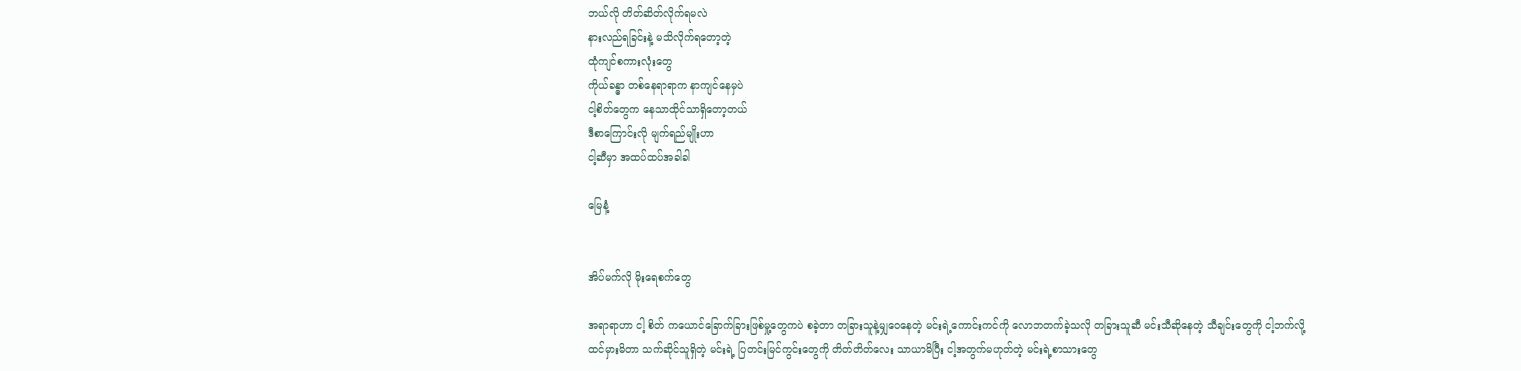ဘယ်လို တိတ်ဆိတ်လိုက်ရမလဲ
နားလည်ရခြင်းနဲ့ မသိလိုက်ရတော့တဲ့
ထုံကျင်စကားလုံးတွေ
ကိုယ်ခန္ဓာ တစ်နေရာရာက နာကျင်နေမှပဲ
ငါ့စိတ်တွေက နေသာထိုင်သာရှိတော့တယ်
ဒီစာကြောင်းလို မျက်ရည်မျိုးဟာ
ငါ့ဆီမှာ အထပ်ထပ်အခါခါ

မြေနံ့


အိပ်မက်လို မိုးရေစက်တွေ

အရာရာဟာ ငါ့ စိတ် ကယောင်ခြောက်ခြားဖြစ်မှု့တွေကပဲ စခဲ့တာ တခြားသူနဲ့မျှဝေနေတဲ့ မင်းရဲ့ကောင်းကင်ကို လောဘတက်ခဲ့သလို တခြားသူဆီ မင်းသီဆိုနေတဲ့ သီချင်းတွေကို ငါ့ဘက်လို့ထင်မှားမိတာ သက်ဆိုင်သူရှိတဲ့ မင်းရဲ့ ပြတင်းမြင်ကွင်းတွေကို တိတ်တိတ်လေး သာယာမိပြီး ငါ့အတွက်မဟုတ်တဲ့ မင်းရဲ့စာသားတွေ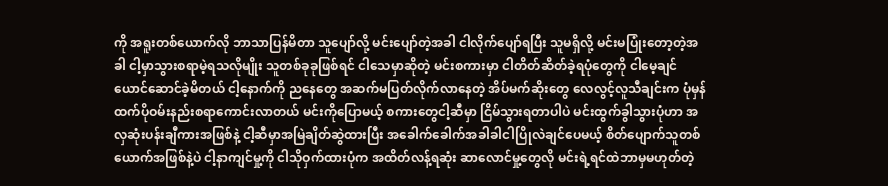ကို အရူးတစ်ယောက်လို ဘာသာပြန်မိတာ သူပျော်လို့ မင်းပျော်တဲ့အခါ ငါလိုက်ပျော်ရပြီး သူမရှိလို့ မင်းမပြုံးတော့တဲ့အခါ ငါ့မှာသွားစရာမဲ့ရသလိုမျိုး သူတစ်ခုခုဖြစ်ရင် ငါသေမှာဆိုတဲ့ မင်းစကားမှာ ငါတိတ်ဆိတ်ခဲ့ရပုံတွေကို ငါမေ့ချင်ယောင်ဆောင်ခဲ့မိတယ် ငါ့နောက်ကို ညနေတွေ အဆက်မပြတ်လိုက်လာနေတဲ့ အိပ်မက်ဆိုးတွေ လေလွင့်လူသီချင်းက ပုံမှန်ထက်ပိုဝမ်းနည်းစရာကောင်းလာတယ် မင်းကိုပြောမယ့် စကားတွေငါ့ဆီမှာ ငြိမ်သွားရတာပါပဲ မင်းထွက်ခွါသွားပုံဟာ အလှဆုံးပန်းချီကားအဖြစ်နဲ့ ငါ့ဆီမှာအမြဲချိတ်ဆွဲထားပြီး အခေါက်ခေါက်အခါခါငါပြိုလဲချင်ပေမယ့် စိတ်ပျောက်သူတစ်ယောက်အဖြစ်နဲ့ပဲ ငါ့နာကျင်မှု့ကို ငါသိုဝှက်ထားပုံက အထိတ်လန့်ရဆုံး ဆာလောင်မှု့တွေလို မင်းရဲ့ရင်ထဲဘာမှမဟုတ်တဲ့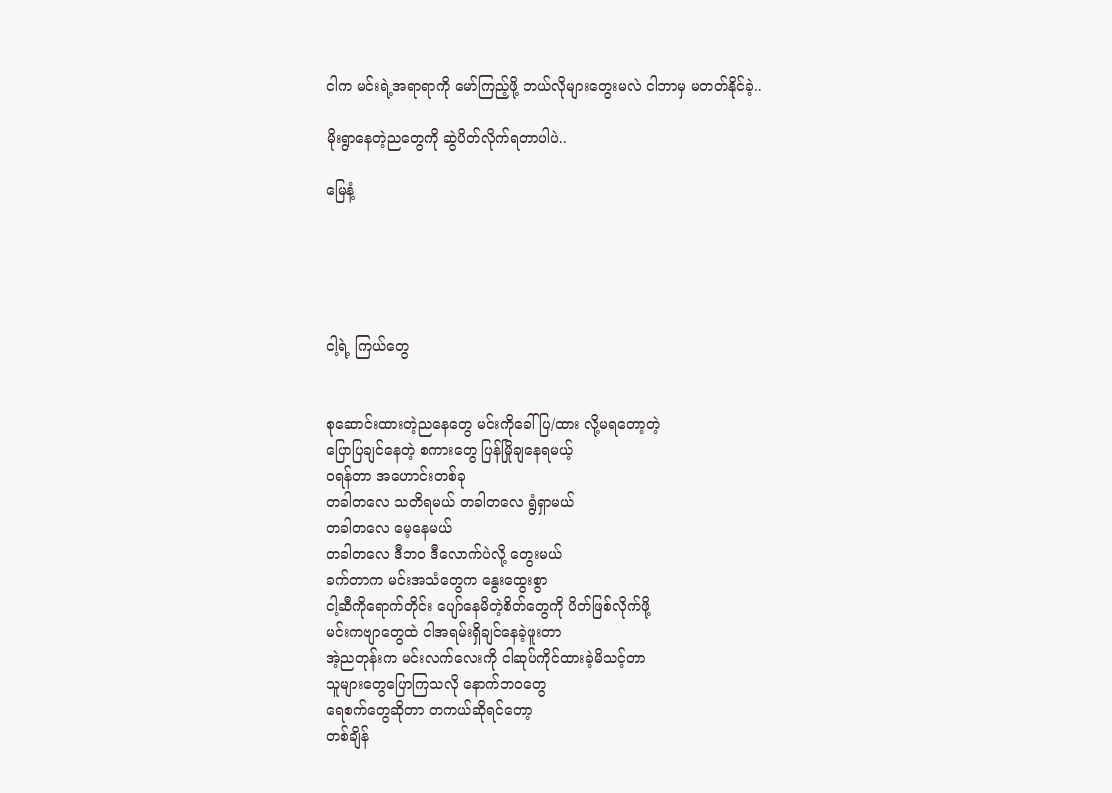ငါက မင်းရဲ့အရာရာကို မော်ကြည့်ဖို့ ဘယ်လိုများတွေးမလဲ ငါဘာမှ မတတ်နိုင်ခဲ့..

မိုးရွာနေတဲ့ညတွေကို ဆွဲပိတ်လိုက်ရတာပါပဲ..

မြေနံ့





ငါ့ရဲ့ ကြယ်တွေ


စုဆောင်းထားတဲ့ညနေတွေ မင်းကိုခေါ်ပြ/ထား လို့မရတော့တဲ့
ပြောပြချင်နေတဲ့ စကားတွေ ပြန်မြိုချနေရမယ့်
ဝရန်တာ အဟောင်းတစ်ခု
တခါတလေ သတိရမယ် တခါတလေ ရွံရှာမယ်
တခါတလေ မေ့နေမယ်
တခါတလေ ဒီဘဝ ဒီလောက်ပဲလို့ တွေးမယ်
ခက်တာက မင်းအသံတွေက နွေးထွေးစွာ
ငါ့ဆီကိုရောက်တိုင်း ပျော်နေမိတဲ့စိတ်တွေကို ပိတ်ဖြစ်လိုက်ဖို့
မင်းကဗျာတွေထဲ ငါအရမ်းရှိချင်နေခဲ့ဖူးတာ
အဲ့ညတုန်းက မင်းလက်လေးကို ငါဆုပ်ကိုင်ထားခဲ့မိသင့်တာ
သူများတွေပြောကြသလို နောက်ဘဝတွေ
ရေစက်တွေဆိုတာ တကယ်ဆိုရင်တော့
တစ်ချိန်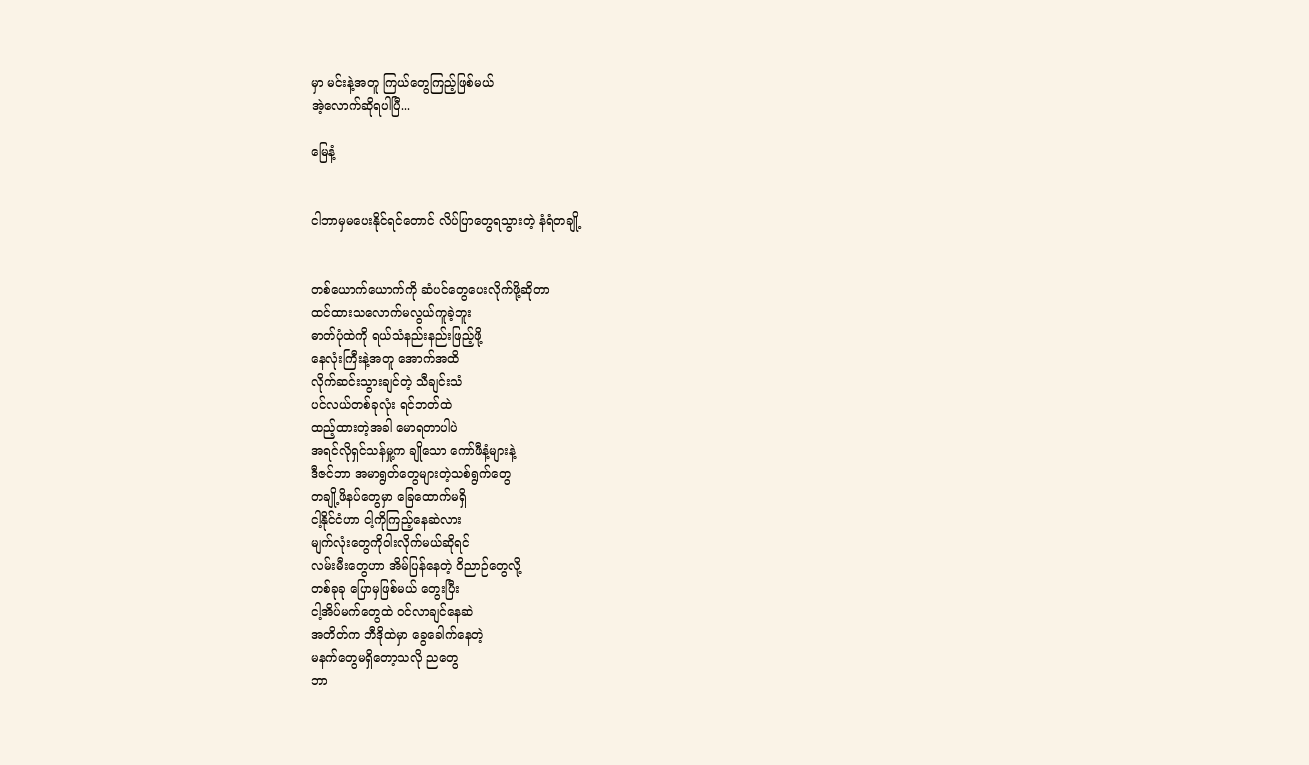မှာ မင်းနဲ့အတူ ကြယ်တွေကြည့်ဖြစ်မယ်
အဲ့လောက်ဆိုရပါပြီ...

မြေနံ့


ငါဘာမှမပေးနိုင်ရင်တောင် လိပ်ပြာတွေရသွားတဲ့ နံရံတချို့


တစ်ယောက်ယောက်ကို ဆံပင်တွေပေးလိုက်ဖို့ဆိုတာ
ထင်ထားသလောက်မလွယ်ကူခဲ့ဘူး
ဓာတ်ပုံထဲကို ရယ်သံနည်းနည်းဖြည့်ဖို့
နေလုံးကြီးနဲ့အတူ အောက်အထိ
လိုက်ဆင်းသွားချင်တဲ့ သီချင်းသံ
ပင်လယ်တစ်ခုလုံး ရင်ဘတ်ထဲ
ထည့်ထားတဲ့အခါ မောရတာပါပဲ
အရင်လိုရှင်သန်မှု့က ချိုသော ကော်ဖီနံ့များနဲ့
ဒီဇင်ဘာ အမာရွတ်တွေများတဲ့သစ်ရွက်တွေ
တချို့ဖိနပ်တွေမှာ ခြေထောက်မရှိ
ငါ့နိုင်ငံဟာ ငါ့ကိုကြည့်နေဆဲလား
မျက်လုံးတွေကိုဝါးလိုက်မယ်ဆိုရင်
လမ်းမီးတွေဟာ အိမ်ပြန်နေတဲ့ ဝိညာဉ်တွေလို့
တစ်ခုခု ပြောမှဖြစ်မယ် တွေးပြီး
ငါ့အိပ်မက်တွေထဲ ဝင်လာချင်နေဆဲ
အတိတ်က ဘီဒိုထဲမှာ ခွေခေါက်နေတဲ့
မနက်တွေမရှိတော့သလို ညတွေ
ဘာ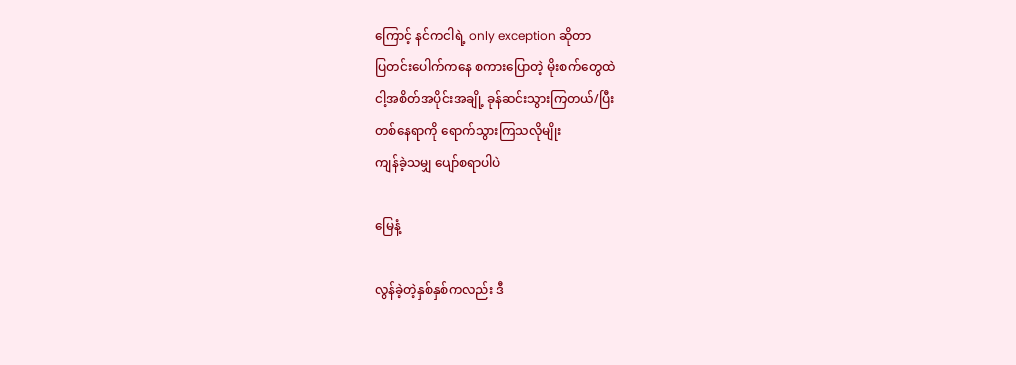ကြောင့် နင်ကငါရဲ့ only exception ဆိုတာ
ပြတင်းပေါက်ကနေ စကားပြောတဲ့ မိုးစက်တွေထဲ
ငါ့အစိတ်အပိုင်းအချို့ ခုန်ဆင်းသွားကြတယ်/ပြီး
တစ်နေရာကို ရောက်သွားကြသလိုမျိုး
ကျန်ခဲ့သမျှ ပျော်စရာပါပဲ

မြေနံ့

လွန်ခဲ့တဲ့နှစ်နှစ်ကလည်း ဒီ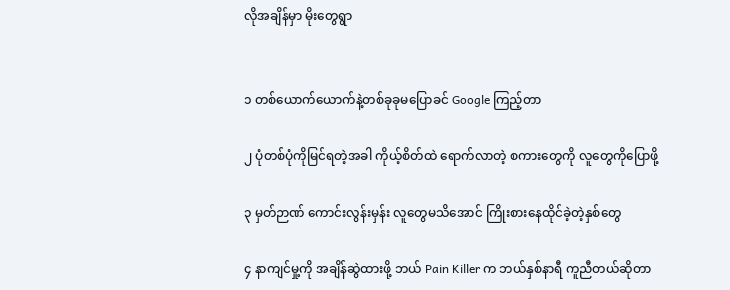လိုအချိန်မှာ မိုးတွေရွာ


၁ တစ်ယောက်ယောက်နဲ့တစ်ခုခုမပြောခင် Google ကြည့်တာ

၂ ပုံတစ်ပုံကိုမြင်ရတဲ့အခါ ကိုယ့်စိတ်ထဲ ရောက်လာတဲ့ စကားတွေကို လူတွေကိုပြောဖို့

၃ မှတ်ဉာဏ် ကောင်းလွန်းမှန်း လူတွေမသိအောင် ကြိုးစားနေထိုင်ခဲ့တဲ့နှစ်တွေ

၄ နာကျင်မှု့ကို အချိန်ဆွဲထားဖို့ ဘယ် Pain Killer က ဘယ်နှစ်နာရီ ကူညီတယ်ဆိုတာ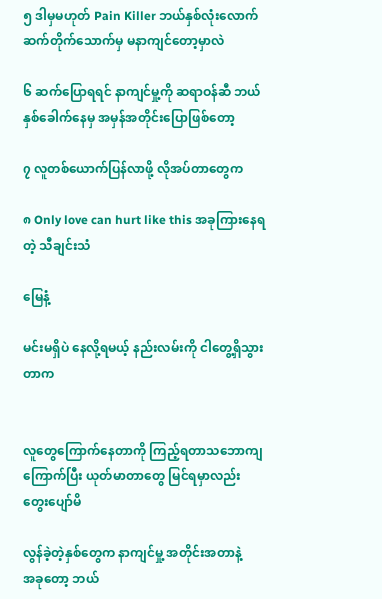၅ ဒါမှမဟုတ် Pain Killer ဘယ်နှစ်လုံးလောက် ဆက်တိုက်သောက်မှ မနာကျင်တော့မှာလဲ

၆ ဆက်ပြောရရင် နာကျင်မှု့ကို ဆရာဝန်ဆီ ဘယ်နှစ်ခေါက်နေမှ အမှန်အတိုင်းပြောဖြစ်တော့

၇ လူတစ်ယောက်ပြန်လာဖို့ လိုအပ်တာတွေက

၈ Only love can hurt like this အခုကြားနေရတဲ့ သီချင်းသံ

မြေနံ့

မင်းမရှိပဲ နေလို့ရမယ့် နည်းလမ်းကို ငါတွေ့ရှိသွားတာက


လူတွေကြောက်နေတာကို ကြည့်ရတာသဘောကျ
ကြောက်ပြီး ယုတ်မာတာတွေ မြင်ရမှာလည်း
တွေးပျော်မိ

လွန်ခဲ့တဲ့နှစ်တွေက နာကျင်မှု့ အတိုင်းအတာနဲ့
အခုတော့ ဘယ်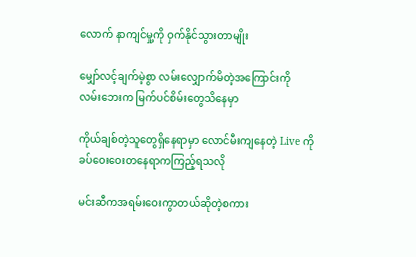လောက် နာကျင်မှု့ကို ဝှက်နိုင်သွားတာမျိုး

မျှော်လင့်ချက်မဲ့စွာ လမ်းလျှောက်မိတဲ့အကြောင်းကို
လမ်းဘေးက မြက်ပင်စိမ်းတွေသိနေမှာ

ကိုယ်ချစ်တဲ့သူတွေရှိနေရာမှာ လောင်မီးကျနေတဲ့ Live ကို
ခပ်ဝေးဝေးတနေရာကကြည့်ရသလို

မင်းဆီကအရမ်းဝေးကွာတယ်ဆိုတဲ့စကား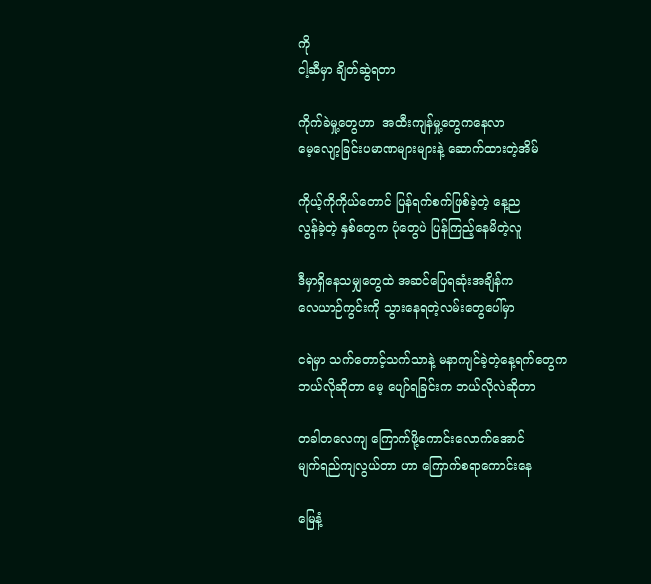ကို
ငါ့ဆီမှာ ချိတ်ဆွဲရတာ

ကိုက်ခဲမှု့တွေဟာ  အထီးကျန်မှု့တွေကနေလာ
မေ့လျော့ခြင်းပမာဏများများနဲ့ ဆောက်ထားတဲ့အိမ်

ကိုယ့်ကိုကိုယ်တောင် ပြန်ရက်စက်ဖြစ်ခဲ့တဲ့ နေ့ည
လွန်ခဲ့တဲ့ နှစ်တွေက ပုံတွေပဲ ပြန်ကြည့်နေမိတဲ့လူ

ဒီမှာရှိနေသမျှတွေထဲ အဆင်ပြေရဆုံးအချိန်က
လေယာဉ်ကွင်းကို သွားနေရတဲ့လမ်းတွေပေါ်မှာ

ငရဲမှာ သက်တောင့်သက်သာနဲ့ မနာကျင်ခဲ့တဲ့နေ့ရက်တွေက
ဘယ်လိုဆိုတာ မေ့ ပျော်ရခြင်းက ဘယ်လိုလဲဆိုတာ

တခါတလေကျ ကြောက်ဖို့ကောင်းလောက်အောင်
မျက်ရည်ကျလွယ်တာ ဟာ ကြောက်စရာကောင်းနေ

မြေနံ့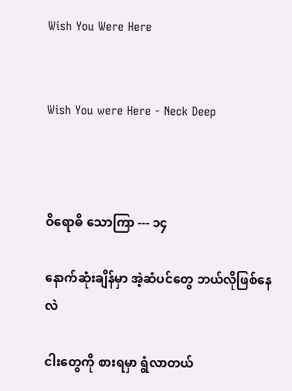Wish You Were Here


Wish You were Here - Neck Deep



ဝိရောဓိ သောကြာ --- ၁၄

နောက်ဆုံးချိန်မှာ အဲ့ဆံပင်တွေ ဘယ်လိုဖြစ်နေလဲ

ငါးတွေကို စားရမှာ ရွံလာတယ်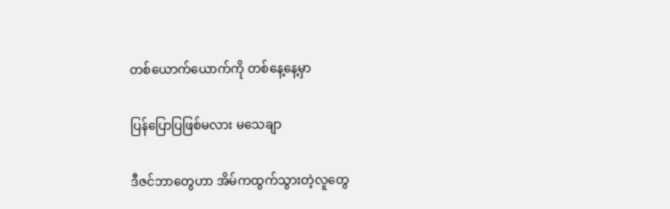တစ်ယောက်ယောက်ကို တစ်နေ့နေ့မှာ

ပြန်ပြောပြဖြစ်မလား မသေချာ

ဒီဇင်ဘာတွေဟာ အိမ်ကထွက်သွားတဲ့လူတွေ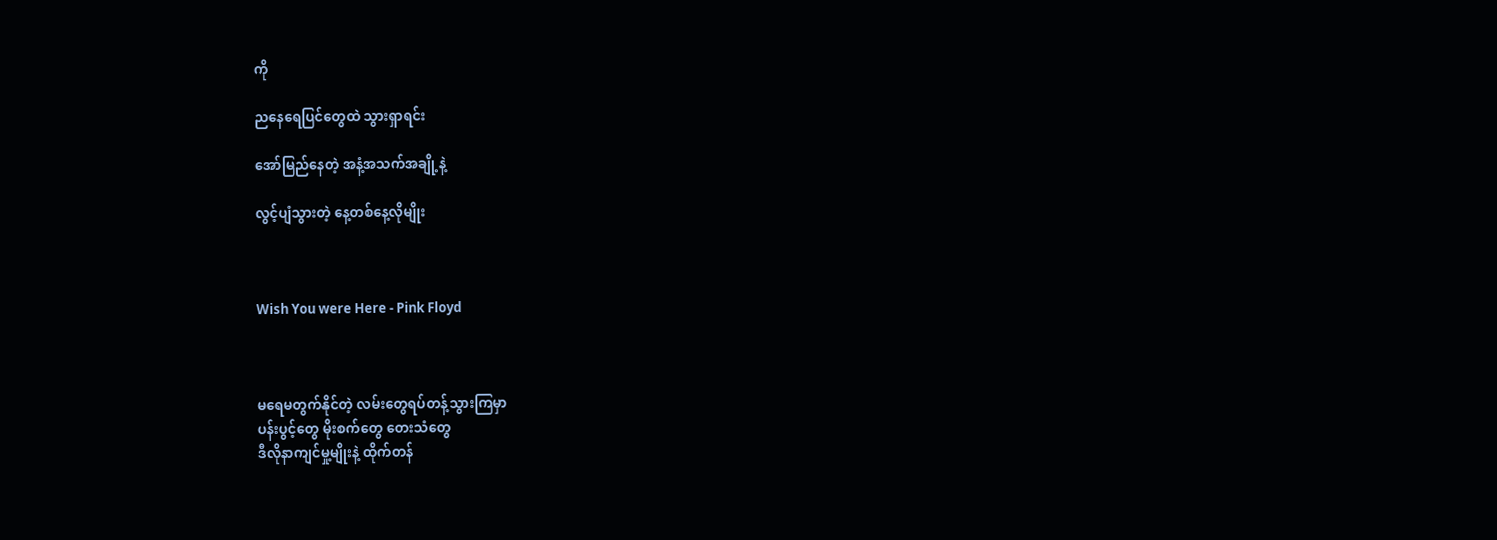ကို

ညနေရေပြင်တွေထဲ သွားရှာရင်း

အော်မြည်နေတဲ့ အနံ့အသက်အချို့နဲ့

လွင့်ပျံသွားတဲ့ နေ့တစ်နေ့လိုမျိုး



Wish You were Here - Pink Floyd



မရေမတွက်နိုင်တဲ့ လမ်းတွေရပ်တန့်သွားကြမှာ
ပန်းပွင့်တွေ မိုးစက်တွေ တေးသံတွေ
ဒီလိုနာကျင်မှု့မျိုးနဲ့ ထိုက်တန်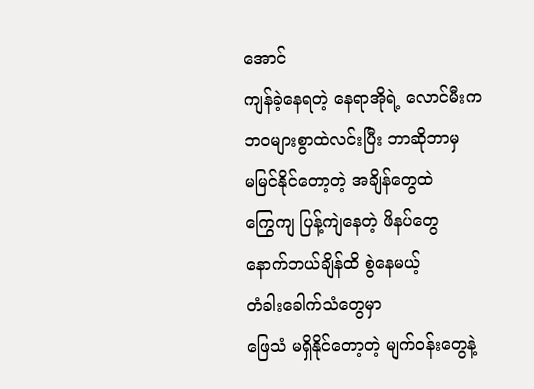အောင်
ကျန်ခဲ့နေရတဲ့ နေရာအိုရဲ့ လောင်မီးက
ဘဝများစွာထဲလင်းပြီး ဘာဆိုဘာမှ
မမြင်နိုင်တော့တဲ့ အချိန်တွေထဲ
ကြွေကျ ပြန့်ကျဲနေတဲ့ ဖိနပ်တွေ
နောက်ဘယ်ချိန်ထိ စွဲနေမယ့်
တံခါးခေါက်သံတွေမှာ
ဖြေသံ မရှိနိုင်တော့တဲ့ မျက်ဝန်းတွေနဲ့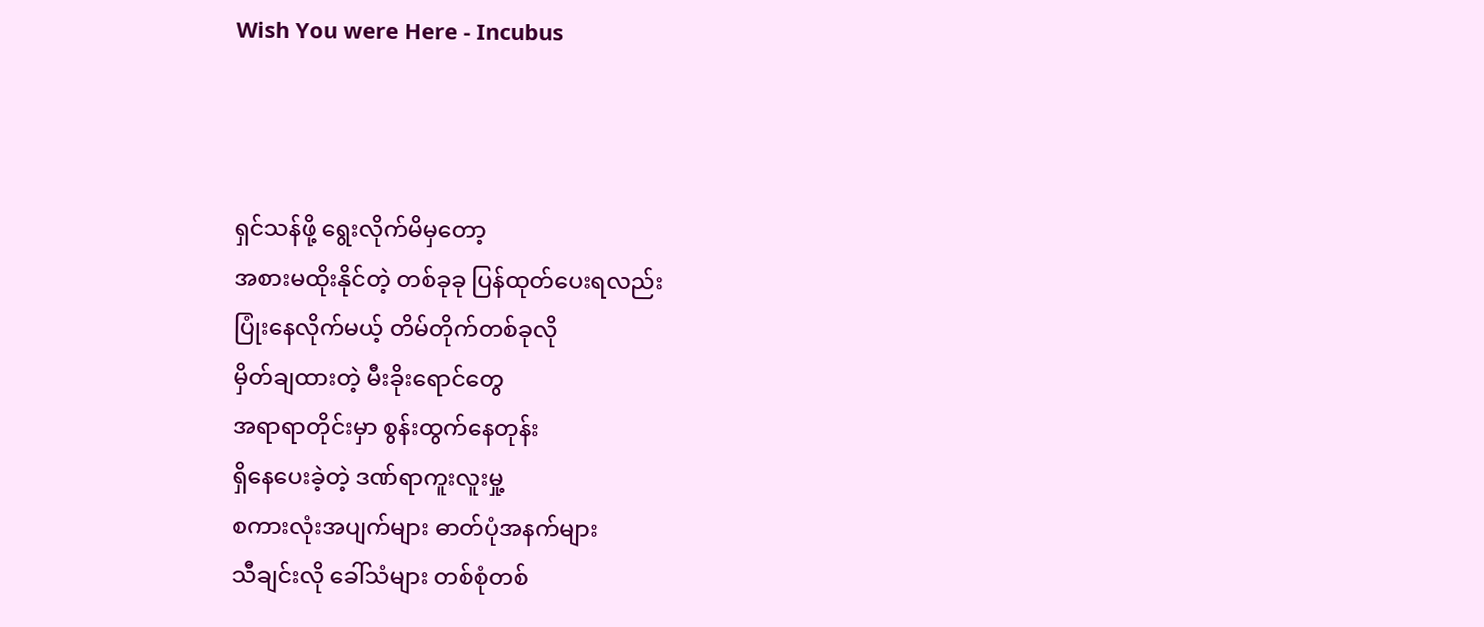Wish You were Here - Incubus



ရှင်သန်ဖို့ ရွေးလိုက်မိမှတော့
အစားမထိုးနိုင်တဲ့ တစ်ခုခု ပြန်ထုတ်ပေးရလည်း
ပြုံးနေလိုက်မယ့် တိမ်တိုက်တစ်ခုလို
မှိတ်ချထားတဲ့ မီးခိုးရောင်တွေ
အရာရာတိုင်းမှာ စွန်းထွက်နေတုန်း
ရှိနေပေးခဲ့တဲ့ ဒဏ်ရာကူးလူးမှု့
စကားလုံးအပျက်များ ဓာတ်ပုံအနက်များ
သီချင်းလို ခေါ်သံများ တစ်စုံတစ်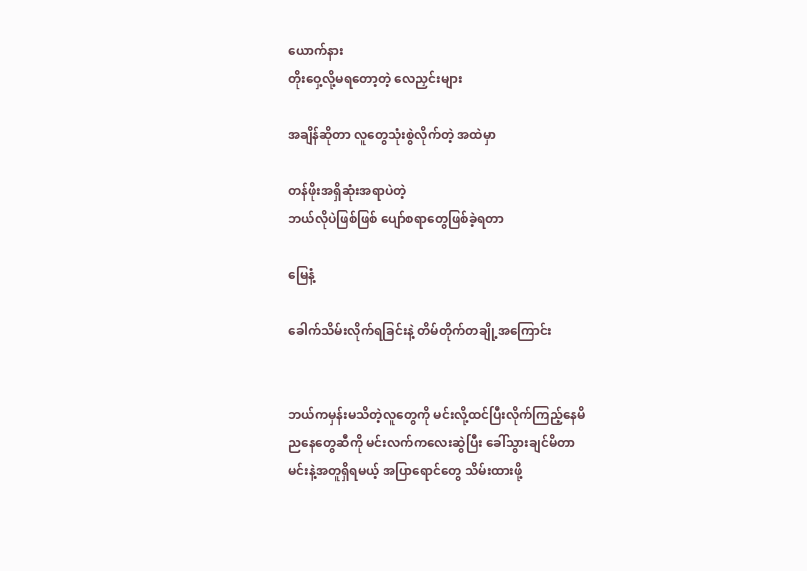ယောက်နား
တိုးဝှေ့လို့မရတော့တဲ့ လေညှင်းများ

အချိန်ဆိုတာ လူတွေသုံးစွဲလိုက်တဲ့ အထဲမှာ

တန်ဖိုးအရှိဆုံးအရာပဲတဲ့
ဘယ်လိုပဲဖြစ်ဖြစ် ပျော်စရာတွေဖြစ်ခဲ့ရတာ

မြေနံ့

ခေါက်သိမ်းလိုက်ရခြင်းနဲ့ တိမ်တိုက်တချို့အကြောင်း


ဘယ်ကမှန်းမသိတဲ့လူတွေကို မင်းလို့ထင်ပြီးလိုက်ကြည့်နေမိ
ညနေတွေဆီကို မင်းလက်ကလေးဆွဲပြီး ခေါ်သွားချင်မိတာ
မင်းနဲ့အတူရှိရမယ့် အပြာရောင်တွေ သိမ်းထားဖို့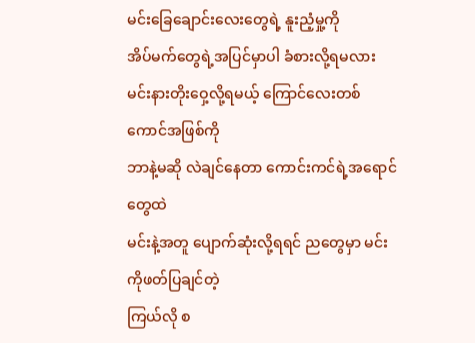မင်းခြေချောင်းလေးတွေရဲ့ နူးညံ့မှု့ကို
အိပ်မက်တွေရဲ့အပြင်မှာပါ ခံစားလို့ရမလား
မင်းနားတိုးဝှေ့လို့ရမယ့် ကြောင်လေးတစ်ကောင်အဖြစ်ကို
ဘာနဲ့မဆို လဲချင်နေတာ ကောင်းကင်ရဲ့အရောင်တွေထဲ
မင်းနဲ့အတူ ပျောက်ဆုံးလို့ရရင် ညတွေမှာ မင်းကိုဖတ်ပြချင်တဲ့
ကြယ်လို စ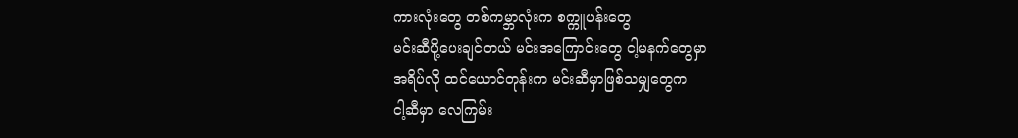ကားလုံးတွေ တစ်ကမ္ဘာလုံးက စက္ကူပန်းတွေ
မင်းဆီပို့ပေးချင်တယ် မင်းအကြောင်းတွေ ငါ့မနက်တွေမှာ
အရိပ်လို ထင်ယောင်တုန်းက မင်းဆီမှာဖြစ်သမျှတွေက
ငါ့ဆီမှာ လေကြမ်း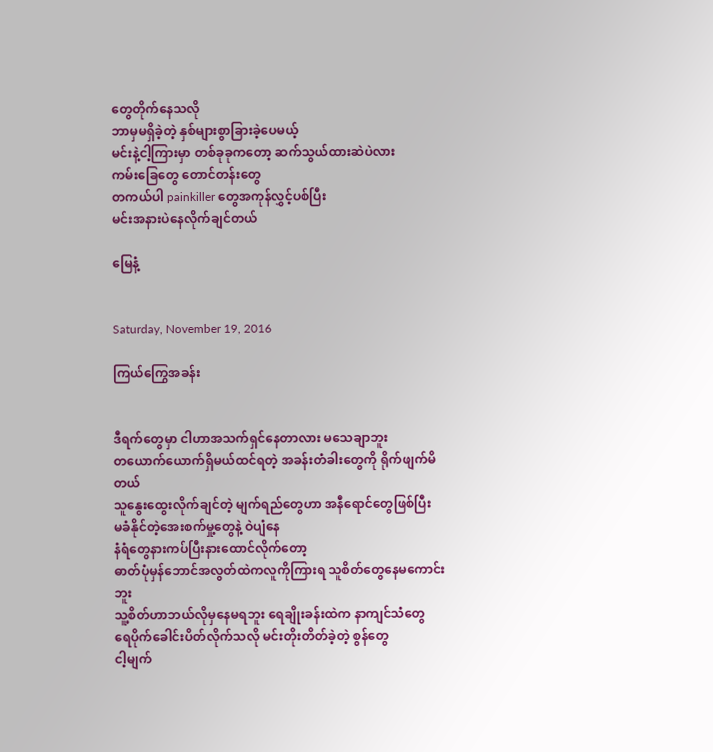တွေတိုက်နေသလို
ဘာမှမရှိခဲ့တဲ့ နှစ်များစွာခြားခဲ့ပေမယ့်
မင်းနဲ့ငါ့ကြားမှာ တစ်ခုခုကတော့ ဆက်သွယ်ထားဆဲပဲလား
ကမ်းခြေတွေ တောင်တန်းတွေ
တကယ်ပါ painkiller တွေအကုန်လွှင့်ပစ်ပြီး
မင်းအနားပဲနေလိုက်ချင်တယ်

မြေနံ့


Saturday, November 19, 2016

ကြယ်ကြွေအခန်း


ဒီရက်တွေမှာ ငါဟာအသက်ရှင်နေတာလား မသေချာဘူး
တယောက်ယောက်ရှိမယ်ထင်ရတဲ့ အခန်းတံခါးတွေကို ရိုက်ဖျက်မိတယ်
သူနွေးထွေးလိုက်ချင်တဲ့ မျက်ရည်တွေဟာ အနီရောင်တွေဖြစ်ပြီး
မခံနိုင်တဲ့အေးစက်မှု့တွေနဲ့ ဝဲပျံနေ
နံရံတွေနားကပ်ပြီးနားထောင်လိုက်တော့
ဓာတ်ပုံမှန်ဘောင်အလွတ်ထဲကလူကိုကြားရ သူစိတ်တွေနေမကောင်းဘူး
သူ့စိတ်ဟာဘယ်လိုမှနေမရဘူး ရေချိုးခန်းထဲက နာကျင်သံတွေ
ရေပိုက်ခေါင်းပိတ်လိုက်သလို မင်းတိုးတိတ်ခဲ့တဲ့ စွန်တွေ
ငါ့မျက်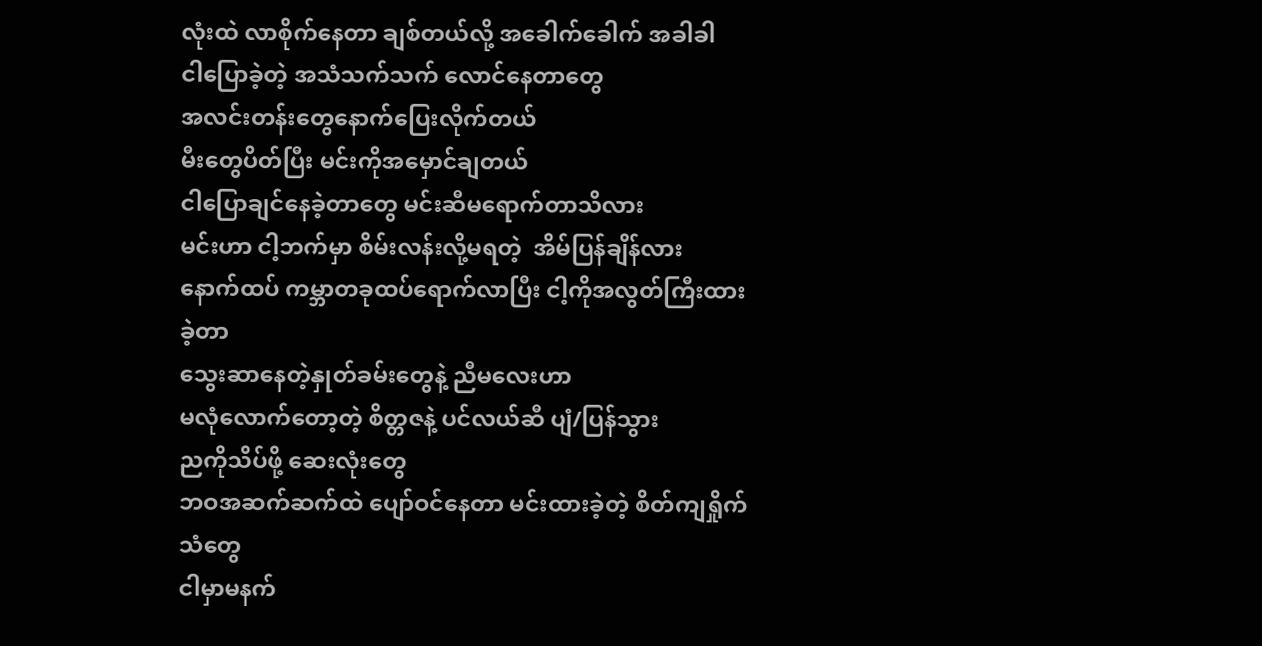လုံးထဲ လာစိုက်နေတာ ချစ်တယ်လို့ အခေါက်ခေါက် အခါခါ
ငါပြောခဲ့တဲ့ အသံသက်သက် လောင်နေတာတွေ
အလင်းတန်းတွေနောက်ပြေးလိုက်တယ်
မီးတွေပိတ်ပြီး မင်းကိုအမှောင်ချတယ်
ငါပြောချင်နေခဲ့တာတွေ မင်းဆီမရောက်တာသိလား
မင်းဟာ ငါ့ဘက်မှာ စိမ်းလန်းလို့မရတဲ့  အိမ်ပြန်ချိန်လား
နောက်ထပ် ကမ္ဘာတခုထပ်ရောက်လာပြီး ငါ့ကိုအလွတ်ကြီးထားခဲ့တာ
သွေးဆာနေတဲ့နှုတ်ခမ်းတွေနဲ့ ညီမလေးဟာ
မလုံလောက်တော့တဲ့ စိတ္တဇနဲ့ ပင်လယ်ဆီ ပျံ/ပြန်သွား
ညကိုသိပ်ဖို့ ဆေးလုံးတွေ
ဘဝအဆက်ဆက်ထဲ ပျော်ဝင်နေတာ မင်းထားခဲ့တဲ့ စိတ်ကျရှိုက်သံတွေ
ငါမှာမနက်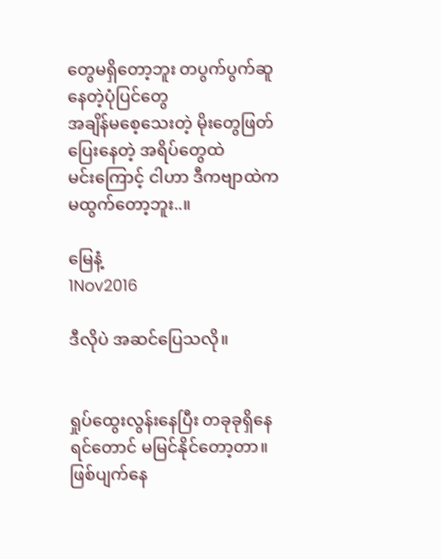တွေမရှိတော့ဘူး တပွက်ပွက်ဆူနေတဲ့ပုံပြင်တွေ
အချိန်မစေ့သေးတဲ့ မိုးတွေဖြတ်ပြေးနေတဲ့ အရိပ်တွေထဲ
မင်းကြောင့် ငါဟာ ဒီကဗျာထဲက မထွက်တော့ဘူး..။

မြေနံ့
1Nov2016

ဒီလိုပဲ အဆင်ပြေသလို။


ရှုပ်ထွေးလွန်းနေပြီး တခုခုရှိနေရင်တောင် မမြင်နိုင်တော့တာ။ ဖြစ်ပျက်နေ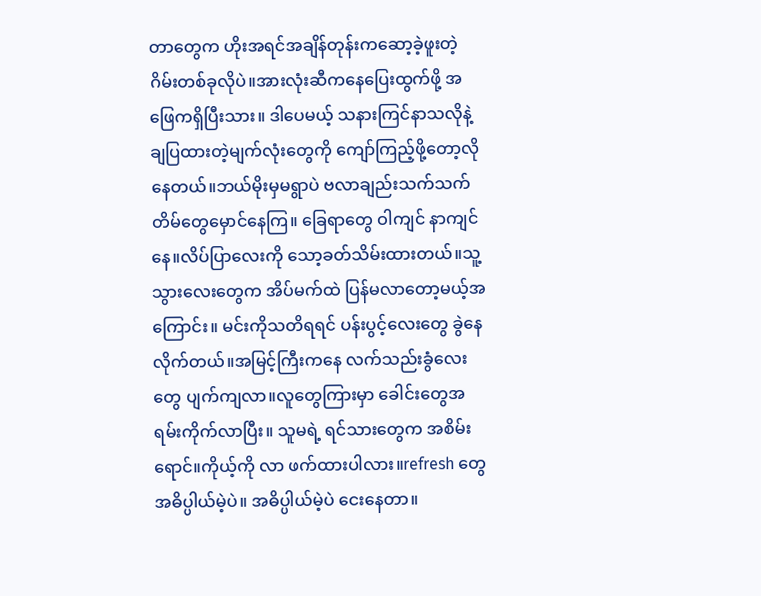တာတွေက ဟိုးအရင်အချိန်တုန်းကဆော့ခဲ့ဖူးတဲ့ ဂိမ်းတစ်ခုလိုပဲ။အားလုံးဆီကနေပြေးထွက်ဖို့ အဖြေကရှိပြီးသား။ ဒါပေမယ့် သနားကြင်နာသလိုနဲ့ချပြထားတဲ့မျက်လုံးတွေကို ကျော်ကြည့်ဖို့တော့လိုနေတယ်။ဘယ်မိုးမှမရွာပဲ ဗလာချည်းသက်သက်တိမ်တွေမှောင်နေကြ။ ခြေရာတွေ ဝါကျင် နာကျင်နေ။လိပ်ပြာလေးကို သော့ခတ်သိမ်းထားတယ်။သူ့သွားလေးတွေက အိပ်မက်ထဲ ပြန်မလာတော့မယ့်အကြောင်း။ မင်းကိုသတိရရင် ပန်းပွင့်လေးတွေ ခွဲနေလိုက်တယ်။အမြင့်ကြီးကနေ လက်သည်းခွံလေးတွေ ပျက်ကျလာ။လူတွေကြားမှာ ခေါင်းတွေအရမ်းကိုက်လာပြီး။ သူမရဲ့ ရင်သားတွေက အစိမ်းရောင်။ကိုယ့်ကို လာ ဖက်ထားပါလား။refresh တွေ အဓိပ္ပါယ်မဲ့ပဲ။ အဓိပ္ပါယ်မဲ့ပဲ ငေးနေတာ။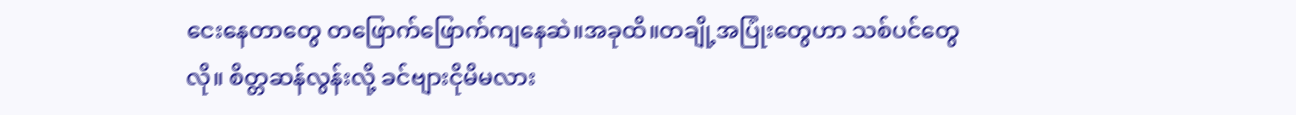ငေးနေတာတွေ တဖြောက်ဖြောက်ကျနေဆဲ။အခုထိ။တချို့အပြုံးတွေဟာ သစ်ပင်တွေလို။ စိတ္တဆန်လွန်းလို့ ခင်ဗျားငိုမိမလား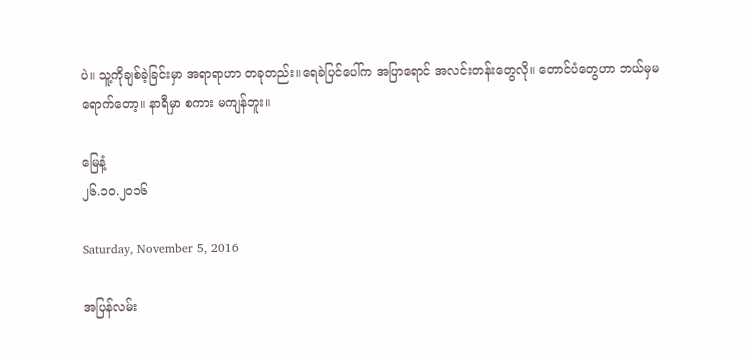ပဲ။ သူ့ကိုချစ်ခဲ့ခြင်းမှာ အရာရာဟာ တခုတည်း။ရေခဲပြင်ပေါ်က အပြာရောင် အလင်းတန်းတွေလို။ တောင်ပံတွေဟာ ဘယ်မှမရောက်တော့။ နာရီမှာ စကား မကျန်ဘူး။

မြေနံ့
၂၆.၁၀.၂၀၁၆

Saturday, November 5, 2016

အပြန်လမ်း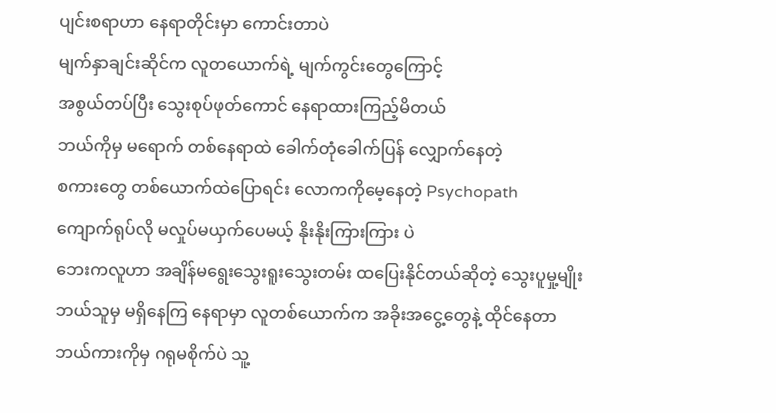ပျင်းစရာဟာ နေရာတိုင်းမှာ ကောင်းတာပဲ
မျက်နှာချင်းဆိုင်က လူတယောက်ရဲ့ မျက်ကွင်းတွေကြောင့်
အစွယ်တပ်ပြီး သွေးစုပ်ဖုတ်ကောင် နေရာထားကြည့်မိတယ်
ဘယ်ကိုမှ မရောက် တစ်နေရာထဲ ခေါက်တုံခေါက်ပြန် လျှောက်နေတဲ့
စကားတွေ တစ်ယောက်ထဲပြောရင်း လောကကိုမေ့နေတဲ့ Psychopath
ကျောက်ရုပ်လို မလှုပ်မယှက်ပေမယ့် နိုးနိုးကြားကြား ပဲ
ဘေးကလူဟာ အချိန်မရွေးသွေးရူးသွေးတမ်း ထပြေးနိုင်တယ်ဆိုတဲ့ သွေးပူမှု့မျိုး
ဘယ်သူမှ မရှိနေကြ နေရာမှာ လူတစ်ယောက်က အခိုးအငွေ့တွေနဲ့ ထိုင်နေတာ
ဘယ်ကားကိုမှ ဂရုမစိုက်ပဲ သူ့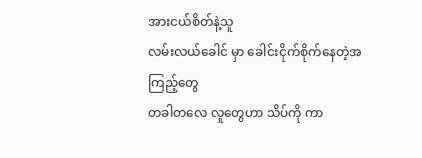အားငယ်စိတ်နဲ့သူ
လမ်းလယ်ခေါင် မှာ ခေါင်းငိုက်စိုက်နေတဲ့အကြည့်တွေ
တခါတလေ လူတွေဟာ သိပ်ကို ကာ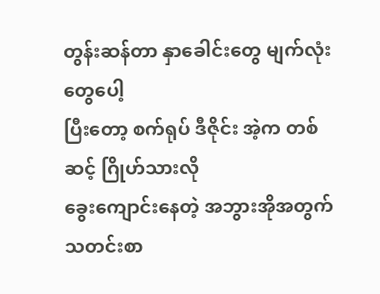တွန်းဆန်တာ နှာခေါင်းတွေ မျက်လုံးတွေပေါ့
ပြီးတော့ စက်ရုပ် ဒီဇိုင်း အဲ့က တစ်ဆင့် ဂြိုဟ်သားလို
ခွေးကျောင်းနေတဲ့ အဘွားအိုအတွက်
သတင်းစာ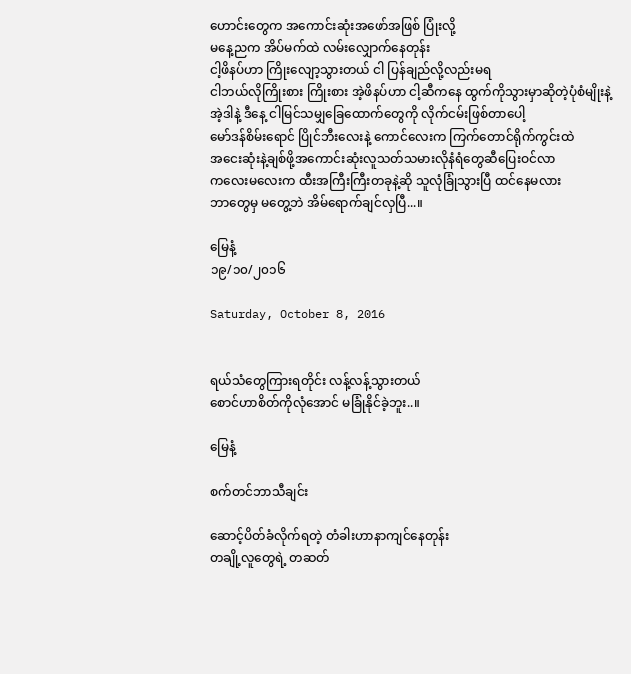ဟောင်းတွေက အကောင်းဆုံးအဖော်အဖြစ် ပြုံးလို့
မနေ့ညက အိပ်မက်ထဲ လမ်းလျှောက်နေတုန်း
ငါ့ဖိနပ်ဟာ ကြိုးလျော့သွားတယ် ငါ ပြန်ချည်လို့လည်းမရ
ငါဘယ်လိုကြိုးစား ကြိုးစား အဲ့ဖိနပ်ဟာ ငါ့ဆီကနေ ထွက်ကိုသွားမှာဆိုတဲ့ပုံစံမျိုးနဲ့
အဲ့ဒါနဲ့ ဒီနေ့ ငါမြင်သမျှခြေထောက်တွေကို လိုက်ငမ်းဖြစ်တာပေါ့
မော်ဒန်စိမ်းရောင် ပြိုင်ဘီးလေးနဲ့ ကောင်လေးက ကြက်တောင်ရိုက်ကွင်းထဲ
အငေးဆုံးနဲ့ချစ်ဖို့အကောင်းဆုံးလူသတ်သမားလိုနံရံတွေဆီပြေးဝင်လာ
ကလေးမလေးက ထီးအကြီးကြီးတခုနဲ့ဆို သူလုံခြုံသွားပြီ ထင်နေမလား
ဘာတွေမှ မတွေ့ဘဲ အိမ်ရောက်ချင်လှပြီ...။

မြေနံ့
၁၉/၁၀/၂၀၁၆

Saturday, October 8, 2016


ရယ်သံတွေကြားရတိုင်း လန့်လန့်သွားတယ်
စောင်ဟာစိတ်ကိုလုံအောင် မခြုံနိုင်ခဲ့ဘူး..။

မြေနံ့

စက်တင်ဘာသီချင်း

ဆောင့်ပိတ်ခံလိုက်ရတဲ့ တံခါးဟာနာကျင်နေတုန်း
တချို့လူတွေရဲ့ တဆတ်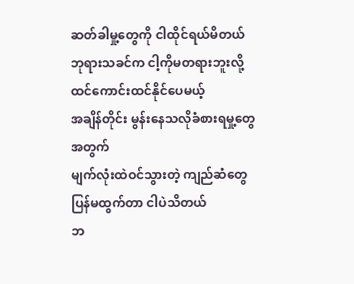ဆတ်ခါမှု့တွေကို ငါထိုင်ရယ်မိတယ်
ဘုရားသခင်က ငါ့ကိုမတရားဘူးလို့ ထင်ကောင်းထင်နိုင်ပေမယ့်
အချိန်တိုင်း မွန်းနေသလိုခံစားရမှု့တွေအတွက်
မျက်လုံးထဲဝင်သွားတဲ့ ကျည်ဆံတွေပြန်မထွက်တာ ငါပဲသိတယ်
ဘ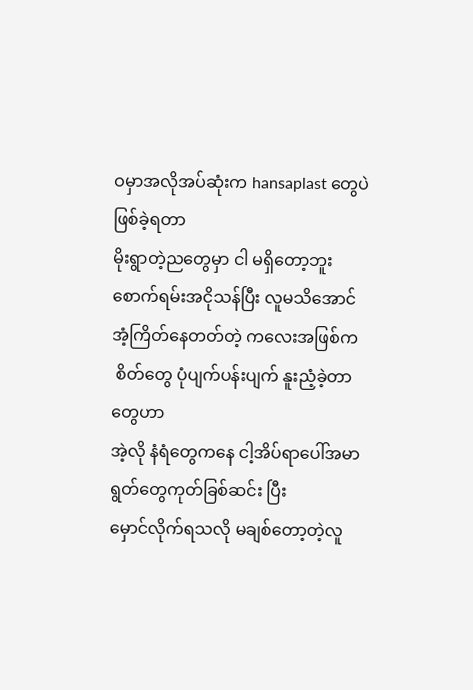ဝမှာအလိုအပ်ဆုံးက hansaplast တွေပဲဖြစ်ခဲ့ရတာ
မိုးရွာတဲ့ညတွေမှာ ငါ မရှိတော့ဘူး
စောက်ရမ်းအငိုသန်ပြီး လူမသိအောင်
အံ့ကြိတ်နေတတ်တဲ့ ကလေးအဖြစ်က
 စိတ်တွေ ပုံပျက်ပန်းပျက် နူးညံ့ခဲ့တာတွေဟာ
အဲ့လို နံရံတွေကနေ ငါ့အိပ်ရာပေါ်အမာရွတ်တွေကုတ်ခြစ်ဆင်း ပြီး
မှောင်လိုက်ရသလို မချစ်တော့တဲ့လူ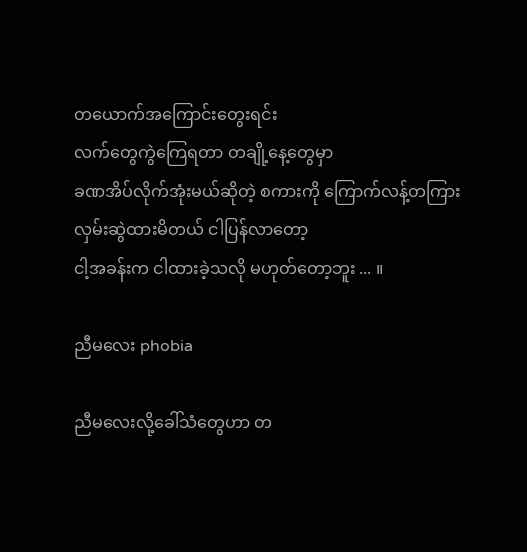တယောက်အကြောင်းတွေးရင်း
လက်တွေကွဲကြေရတာ တချို့နေ့တွေမှာ
ခဏအိပ်လိုက်အုံးမယ်ဆိုတဲ့ စကားကို ကြောက်လန့်တကြား
လှမ်းဆွဲထားမိတယ် ငါပြန်လာတော့
ငါ့အခန်းက ငါထားခဲ့သလို မဟုတ်တော့ဘူး ... ။

ညီမလေး phobia

ညီမလေးလို့ခေါ်သံတွေဟာ တ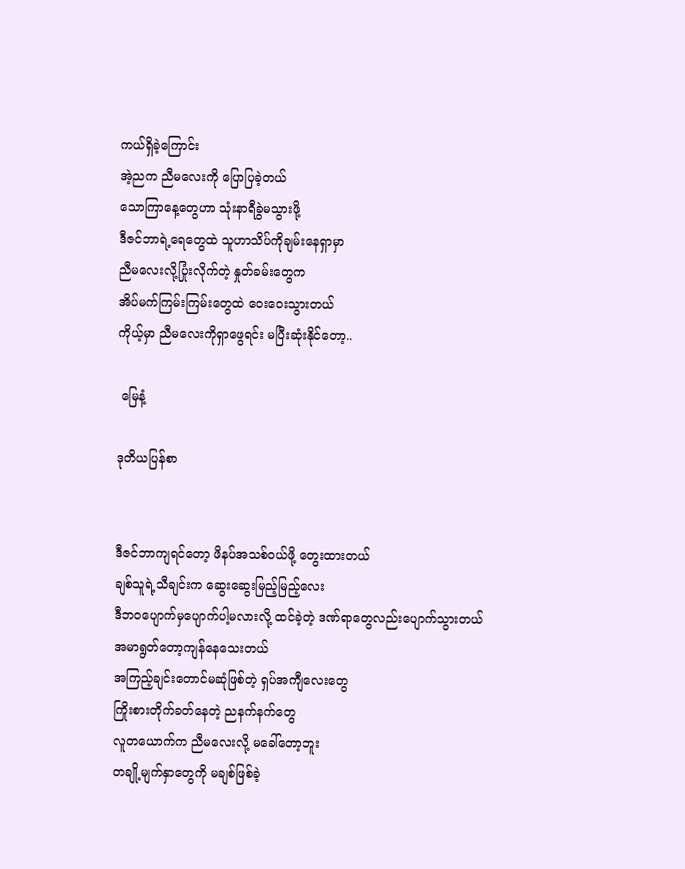ကယ်ရှိခဲ့ကြောင်း
အဲ့ညက ညီမလေးကို ပြောပြခဲ့တယ်
သောကြာနေ့တွေဟာ သုံးနာရီခွဲမသွားဖို့
ဒီဇင်ဘာရဲ့ရေတွေထဲ သူဟာသိပ်ကိုချမ်းနေရှာမှာ
ညီမလေးလို့ပြုံးလိုက်တဲ့ နှုတ်ခမ်းတွေက
အိပ်မက်ကြမ်းကြမ်းတွေထဲ ဝေးဝေးသွားတယ်
ကိုယ့်မှာ ညီမလေးကိုရှာဖွေရင်း မပြီးဆုံးနိုင်တော့..

 မြေနံ့

ဒုတိယပြန်စာ


ဒီဇင်ဘာကျရင်တော့ ဖိနပ်အသစ်ဝယ်ဖို့ တွေးထားတယ်
ချစ်သူရဲ့သီချင်းက ဆွေးဆွေးမြည့်မြည့်လေး
ဒီဘဝပျောက်မှပျောက်ပါ့မလားလို့ ထင်ခဲ့တဲ့ ဒဏ်ရာတွေလည်းပျောက်သွားတယ်
အမာရွတ်တော့ကျန်နေသေးတယ်
အကြည့်ချင်းတောင်မဆုံဖြစ်တဲ့ ရှပ်အကျီလေးတွေ
ကြိုးစားတိုက်ခတ်နေတဲ့ ညနက်နက်တွေ
လူတယောက်က ညီမလေးလို့ မခေါ်တော့ဘူး
တချို့မျက်နှာတွေကို မချစ်ဖြစ်ခဲ့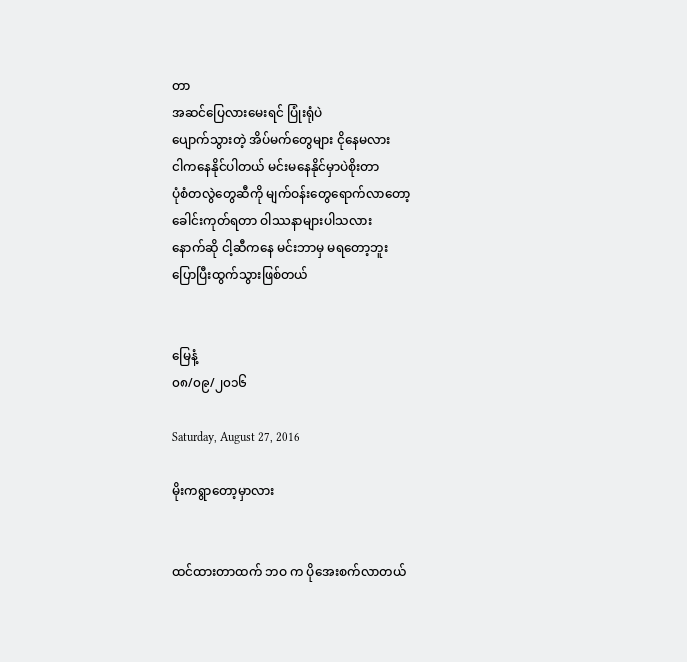တာ
အဆင်ပြေလားမေးရင် ပြုံးရုံပဲ
ပျောက်သွားတဲ့ အိပ်မက်တွေများ ငိုနေမလား
ငါကနေနိုင်ပါတယ် မင်းမနေနိုင်မှာပဲစိုးတာ
ပုံစံတလွဲတွေဆီကို မျက်ဝန်းတွေရောက်လာတော့
ခေါင်းကုတ်ရတာ ဝါဿနာများပါသလား
နောက်ဆို ငါ့ဆီကနေ မင်းဘာမှ မရတော့ဘူး
ပြောပြီးထွက်သွားဖြစ်တယ်


မြေနံ့
၀၈/၀၉/၂၀၁၆

Saturday, August 27, 2016

မိုးကရွာတော့မှာလား


ထင်ထားတာထက် ဘဝ က ပိုအေးစက်လာတယ်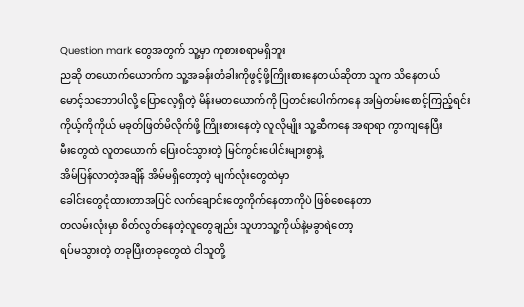Question mark တွေအတွက် သူ့မှာ ကုစားစရာမရှိဘူး
ညဆို တယောက်ယောက်က သူ့အခန်းတံခါးကိုဖွင့်ဖို့ကြိုးစားနေတယ်ဆိုတာ သူက သိနေတယ်
မောင့်သဘောပါလို့ ပြောလေ့ရှိတဲ့ မိန်းမတယောက်ကို ပြတင်းပေါက်ကနေ အမြဲတမ်းစောင့်ကြည့်ရင်း
ကိုယ့်ကိုကိုယ် မခုတ်ဖြတ်မိလိုက်ဖို့ ကြိုးစားနေတဲ့ လူလိုမျိုး သူ့ဆီကနေ အရာရာ ကွာကျနေပြီး
မီးတွေထဲ လူတယောက် ပြေးဝင်သွားတဲ့ မြင်ကွင်းပေါင်းများစွာနဲ့
အိမ်ပြန်လာတဲ့အချိန် အိမ်မရှိတော့တဲ့ မျက်လုံးတွေထဲမှာ
ခေါင်းတွေငုံထားတာအပြင် လက်ချောင်းတွေကိုက်နေတာကိုပဲ ဖြစ်စေနေတာ
တလမ်းလုံးမှာ စိတ်လွတ်နေတဲ့လူတွေချည်း သူဟာသူ့ကိုယ်နဲ့မခွာရဲတော့
ရပ်မသွားတဲ့ တခုပြီးတခုတွေထဲ ငါသူတို့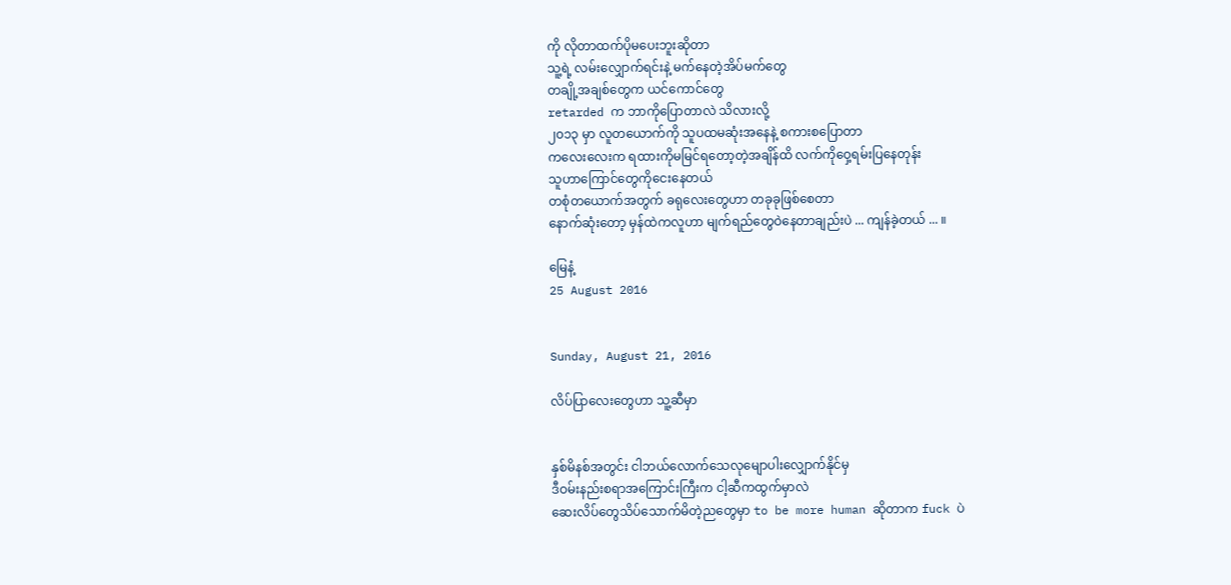ကို လိုတာထက်ပိုမပေးဘူးဆိုတာ
သူ့ရဲ့ လမ်းလျှောက်ရင်းနဲ့ မက်နေတဲ့အိပ်မက်တွေ
တချို့အချစ်တွေက ယင်ကောင်တွေ
retarded က ဘာကိုပြောတာလဲ သိလားလို့
၂၀၁၃ မှာ လူတယောက်ကို သူပထမဆုံးအနေနဲ့ စကားစပြောတာ
ကလေးလေးက ရထားကိုမမြင်ရတော့တဲ့အချိန်ထိ လက်ကိုဝှေ့ရမ်းပြနေတုန်း
သူဟာကြောင်တွေကိုငေးနေတယ်
တစုံတယောက်အတွက် ခရုလေးတွေဟာ တခုခုဖြစ်စေတာ
နောက်ဆုံးတော့ မှန်ထဲကလူဟာ မျက်ရည်တွေဝဲနေတာချည်းပဲ ... ကျန်ခဲ့တယ် ... ။

မြေနံ့
25 August 2016


Sunday, August 21, 2016

လိပ်ပြာလေးတွေဟာ သူ့ဆီမှာ


နှစ်မိနစ်အတွင်း ငါဘယ်လောက်သေလုမျောပါးလျှောက်နိုင်မှ
ဒီဝမ်းနည်းစရာအကြောင်းကြီးက ငါ့ဆီကထွက်မှာလဲ
ဆေးလိပ်တွေသိပ်သောက်မိတဲ့ညတွေမှာ to be more human ဆိုတာက fuck ပဲ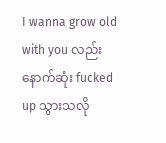I wanna grow old with you လည်း နောက်ဆုံး fucked up သွားသလို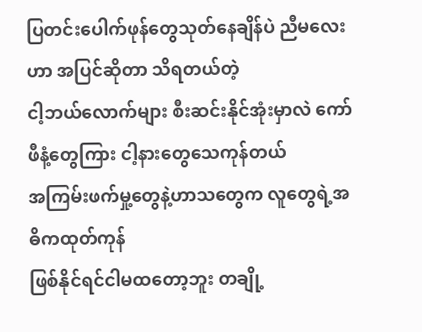ပြတင်းပေါက်ဖုန်တွေသုတ်နေချိန်ပဲ ညီမလေးဟာ အပြင်ဆိုတာ သိရတယ်တဲ့
ငါ့ဘယ်လောက်များ စီးဆင်းနိုင်အုံးမှာလဲ ကော်ဖီနံ့တွေကြား ငါ့နားတွေသေကုန်တယ်
အကြမ်းဖက်မှု့တွေနဲ့ဟာသတွေက လူတွေရဲ့အဓိကထုတ်ကုန်
ဖြစ်နိုင်ရင်ငါမထတော့ဘူး တချို့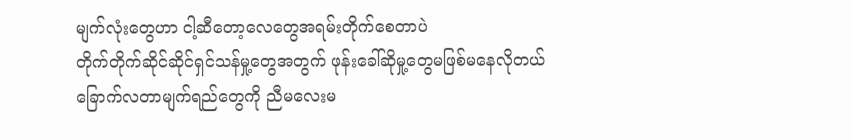မျက်လုံးတွေဟာ ငါ့ဆီတော့လေတွေအရမ်းတိုက်စေတာပဲ
တိုက်တိုက်ဆိုင်ဆိုင်ရှင်သန်မှု့တွေအတွက် ဖုန်းခေါ်ဆိုမှု့တွေမဖြစ်မနေလိုတယ်
ခြောက်လတာမျက်ရည်တွေကို ညီမလေးမ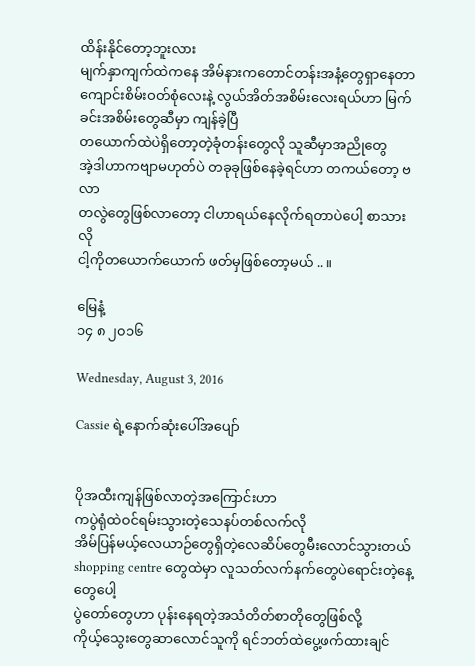ထိန်းနိုင်တော့ဘူးလား
မျက်နှာကျက်ထဲကနေ အိမ်နားကတောင်တန်းအနံ့တွေရှာနေတာ
ကျောင်းစိမ်းဝတ်စုံလေးနဲ့ လွယ်အိတ်အစိမ်းလေးရယ်ဟာ မြက်ခင်းအစိမ်းတွေဆီမှာ ကျန်ခဲ့ပြီ
တယောက်ထဲပဲရှိတော့တဲ့ခုံတန်းတွေလို သူဆီမှာအညိုတွေ
အဲ့ဒါဟာကဗျာမဟုတ်ပဲ တခုခုဖြစ်နေခဲ့ရင်ဟာ တကယ်တော့ ဗလာ
တလွဲတွေဖြစ်လာတော့ ငါဟာရယ်နေလိုက်ရတာပဲပေါ့ စာသားလို
ငါ့ကိုတယောက်ယောက် ဖတ်မှဖြစ်တော့မယ် .. ။

မြေနံ့
၁၄ ၈ ၂၀၁၆

Wednesday, August 3, 2016

Cassie ရဲ့နောက်ဆုံးပေါ်အပျော်


ပိုအထီးကျန်ဖြစ်လာတဲ့အကြောင်းဟာ
ကပွဲရုံထဲဝင်ရမ်းသွားတဲ့သေနပ်တစ်လက်လို
အိမ်ပြန်မယ့်လေယာဉ်တွေရှိတဲ့လေဆိပ်တွေမီးလောင်သွားတယ်
shopping centre တွေထဲမှာ လူသတ်လက်နက်တွေပဲရောင်းတဲ့နေ့တွေပေါ့
ပွဲတော်တွေဟာ ပုန်းနေရတဲ့အသံတိတ်စာတိုတွေဖြစ်လို့
ကိုယ့်သွေးတွေဆာလောင်သူကို ရင်ဘတ်ထဲပွေ့ဖက်ထားချင်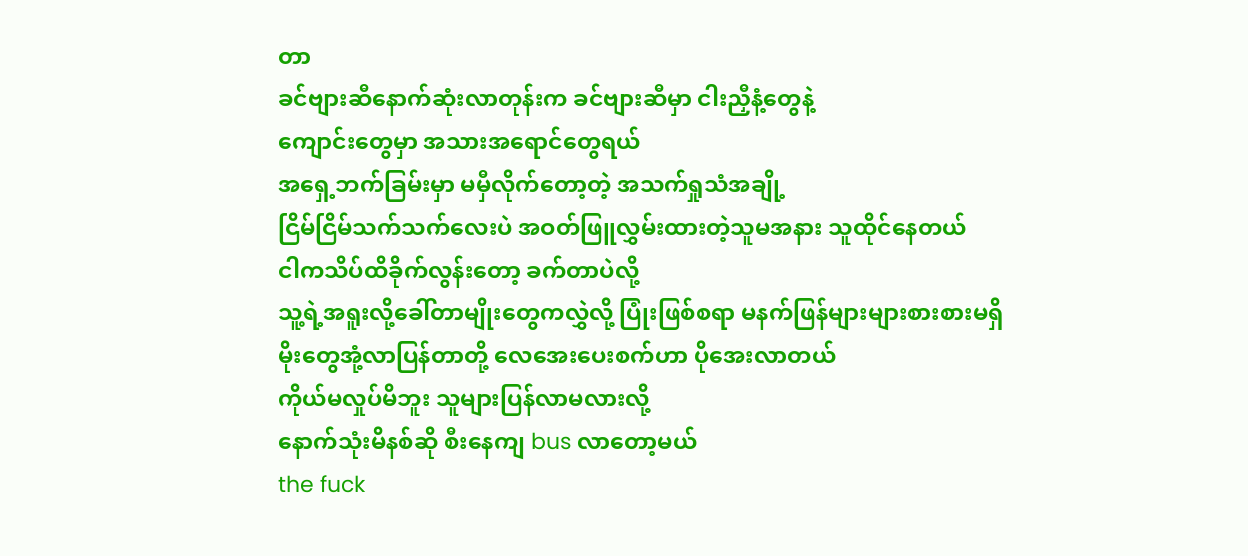တာ
ခင်ဗျားဆီနောက်ဆုံးလာတုန်းက ခင်ဗျားဆီမှာ ငါးညှီနံ့တွေနဲ့
ကျောင်းတွေမှာ အသားအရောင်တွေရယ်
အရှေ့ဘက်ခြမ်းမှာ မမှီလိုက်တော့တဲ့ အသက်ရှုသံအချို့
ငြိမ်ငြိမ်သက်သက်လေးပဲ အဝတ်ဖြူလွှမ်းထားတဲ့သူမအနား သူထိုင်နေတယ်
ငါကသိပ်ထိခိုက်လွန်းတော့ ခက်တာပဲလို့
သူ့ရဲ့အရူးလို့ခေါ်တာမျိုးတွေကလွှဲလို့ ပြုံးဖြစ်စရာ မနက်ဖြန်များများစားစားမရှိ
မိုးတွေအုံ့လာပြန်တာတို့ လေအေးပေးစက်ဟာ ပိုအေးလာတယ်
ကိုယ်မလှုပ်မိဘူး သူများပြန်လာမလားလို့
နောက်သုံးမိနစ်ဆို စီးနေကျ bus လာတော့မယ်
the fuck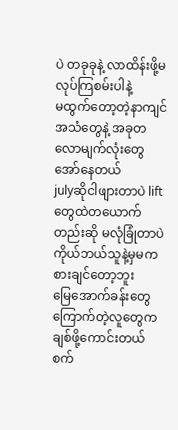ပဲ တခုခုနဲ့ လာထိန်းဖို့မလုပ်ကြစမ်းပါနဲ့
မထွက်တော့တဲ့နာကျင်အသံတွေနဲ့ အခုတလောမျက်လုံးတွေ အော်နေတယ်
julyဆိုငါဖျားတာပဲ lift တွေထဲတယောက်တည်းဆို မလုံခြုံတာပဲ
ကိုယ်ဘယ်သူနဲ့မှမကစားချင်တော့ဘူး
မြေအောက်ခန်းတွေကြောက်တဲ့လူတွေက ချစ်ဖို့ကောင်းတယ်
စက်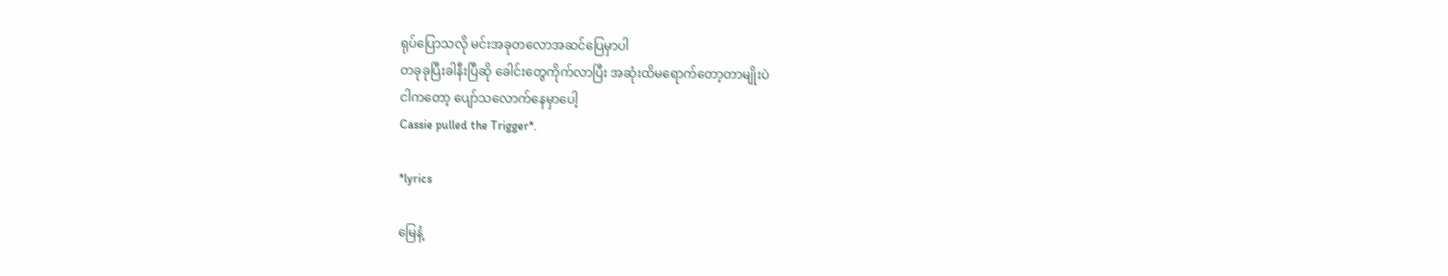ရုပ်ပြောသလို မင်းအခုတလောအဆင်ပြေမှာပါ
တခုခုပြီးခါနီးပြီဆို ခေါင်းတွေကိုက်လာပြီး အဆုံးထိမရောက်တော့တာမျိုးပဲ
ငါကတော့ ပျော်သလောက်နေမှာပေါ့
Cassie pulled the Trigger*.

*lyrics

မြေနံ့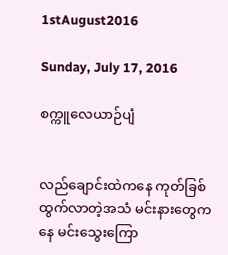1stAugust2016

Sunday, July 17, 2016

စက္ကူလေယာဉ်ပျံ


လည်ချောင်းထဲကနေ ကုတ်ခြစ်ထွက်လာတဲ့အသံ မင်းနားတွေကနေ မင်းသွေးကြော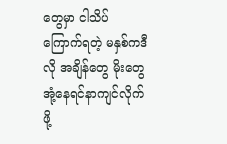တွေမှာ ငါသိပ်ကြောက်ရတဲ့ မနှစ်ကဒီလို အချိန်တွေ မိုးတွေအုံ့နေရင်နာကျင်လိုက်ဖို့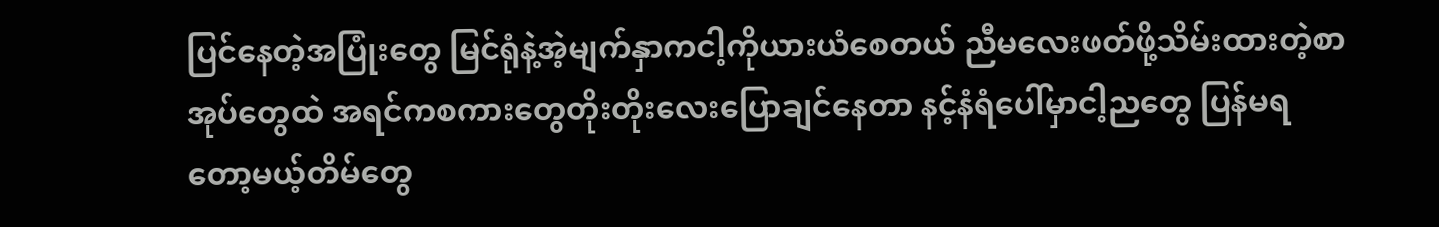ပြင်နေတဲ့အပြုံးတွေ မြင်ရုံနဲ့အဲ့မျက်နှာကငါ့ကိုယားယံစေတယ် ညီမလေးဖတ်ဖို့သိမ်းထားတဲ့စာအုပ်တွေထဲ အရင်ကစကားတွေတိုးတိုးလေးပြောချင်နေတာ နင့်နံရံပေါ်မှာငါ့ညတွေ ပြန်မရတော့မယ့်တိမ်တွေ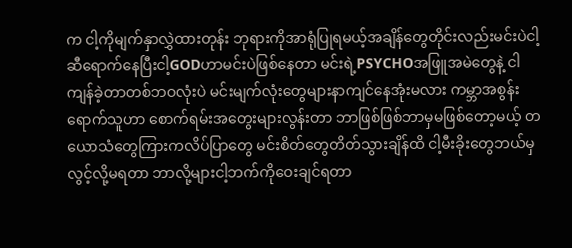က ငါ့ကိုမျက်နှာလွှဲထားတုန်း ဘုရားကိုအာရုံပြုရမယ့်အချိန်တွေတိုင်းလည်းမင်းပဲငါ့ဆီရောက်နေပြီးငါ့GODဟာမင်းပဲဖြစ်နေတာ မင်းရဲ့PSYCHOအဖြူအမဲတွေနဲ့ ငါကျန်ခဲ့တာတစ်ဘဝလုံးပဲ မင်းမျက်လုံးတွေများနာကျင်နေအုံးမလား ကမ္ဘာအစွန်းရောက်သူဟာ စောက်ရမ်းအတွေးများလွန်းတာ ဘာဖြစ်ဖြစ်ဘာမှမဖြစ်တော့မယ့် တယောသံတွေကြားကလိပ်ပြာတွေ မင်းစိတ်တွေတိတ်သွားချိန်ထိ ငါ့မီးခိုးတွေဘယ်မှလွင့်လို့မရတာ ဘာလို့များငါ့ဘက်ကိုဝေးချင်ရတာ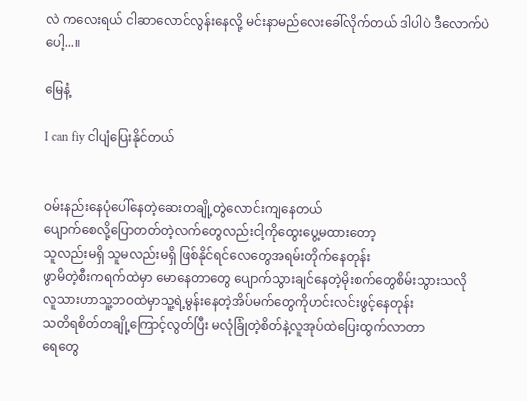လဲ ကလေးရယ် ငါဆာလောင်လွန်းနေလို့ မင်းနာမည်လေးခေါ်လိုက်တယ် ဒါပါပဲ ဒီလောက်ပဲပေါ့...။

မြေနံ့

I can fiy ငါပျံပြေးနိုင်တယ်


ဝမ်းနည်းနေပုံပေါ်နေတဲ့ဆေးတချို့တွဲလောင်းကျနေတယ်
ပျောက်စေလို့ပြောတတ်တဲ့လက်တွေလည်းငါ့ကိုထွေးပွေ့မထားတော့
သူလည်းမရှိ သူမလည်းမရှိ ဖြစ်နိုင်ရင်လေတွေအရမ်းတိုက်နေတုန်း
ဖွာမိတဲ့စီးကရက်ထဲမှာ မောနေတာတွေ ပျောက်သွားချင်နေတဲ့မိုးစက်တွေစိမ်းသွားသလို
လူသားဟာသူ့ဘဝထဲမှာသူ့ရဲ့မွန်းနေတဲ့အိပ်မက်တွေကိုဟင်းလင်းဖွင့်နေတုန်း
သတိရစိတ်တချို့ကြောင့်လွတ်ပြီး မလုံခြုံတဲ့စိတ်နဲ့လူအုပ်ထဲပြေးထွက်လာတာ
ရေတွေ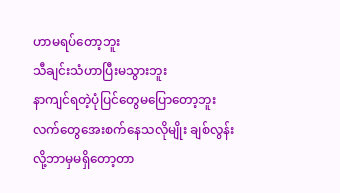ဟာမရပ်တော့ဘူး
သီချင်းသံဟာပြီးမသွားဘူး
နာကျင်ရတဲ့ပုံပြင်တွေမပြောတော့ဘူး
လက်တွေအေးစက်နေသလိုမျိုး ချစ်လွန်းလို့ဘာမှမရှိတော့တာ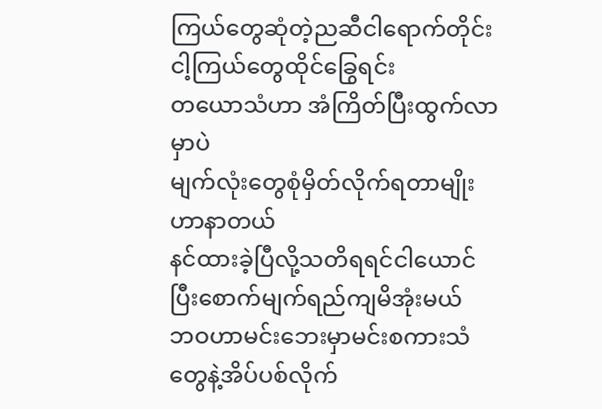ကြယ်တွေဆုံတဲ့ညဆီငါရောက်တိုင်း ငါ့ကြယ်တွေထိုင်ခြွေရင်း
တယောသံဟာ အံကြိတ်ပြီးထွက်လာမှာပဲ
မျက်လုံးတွေစုံမှိတ်လိုက်ရတာမျိုးဟာနာတယ်
နင်ထားခဲ့ပြီလို့သတိရရင်ငါယောင်ပြီးစောက်မျက်ရည်ကျမိအုံးမယ်
ဘဝဟာမင်းဘေးမှာမင်းစကားသံတွေနဲ့အိပ်ပစ်လိုက်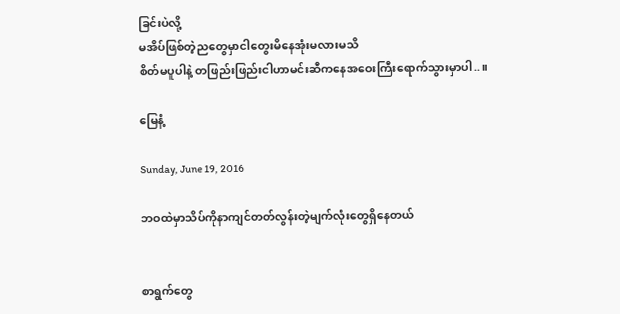ခြင်းပဲလို့
မအိပ်ဖြစ်တဲ့ညတွေမှာငါတွေးမိနေအုံးမလားမသိ
စိတ်မပူပါနဲ့ တဖြည်းဖြည်းငါဟာမင်းဆီကနေအဝေးကြီးရောက်သွားမှာပါ..။

မြေနံ့

Sunday, June 19, 2016

ဘဝထဲမှာသိပ်ကိုနာကျင်တတ်လွန်းတဲ့မျက်လုံးတွေရှိနေတယ်


စာရွက်တွေ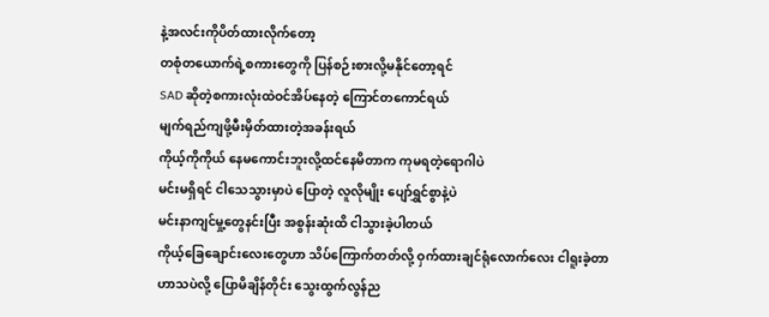နဲ့အလင်းကိုပိတ်ထားလိုက်တော့
တစုံတယောက်ရဲ့စကားတွေကို ပြန်စဉ်းစားလို့မနိုင်တော့ရင်
SAD ဆိုတဲ့စကားလုံးထဲဝင်အိပ်နေတဲ့ ကြောင်တကောင်ရယ်
မျက်ရည်ကျဖို့မီးမှိတ်ထားတဲ့အခန်းရယ်
ကိုယ့်ကိုကိုယ် နေမကောင်းဘူးလို့ထင်နေမိတာက ကုမရတဲ့ရောဂါပဲ
မင်းမရှိရင် ငါသေသွားမှာပဲ ပြောတဲ့ လူလိုမျိုး ပျော်ရွှင်စွာနဲ့ပဲ
မင်းနာကျင်မှု့တွေနင်းပြီး အစွန်းဆုံးထိ ငါသွားခဲ့ပါတယ်
ကိုယ့်ခြေချောင်းလေးတွေဟာ သိပ်ကြောက်တတ်လို့ ဝှက်ထားချင်ရုံလောက်လေး ငါရူးခဲ့တာ
ဟာသပဲလို့ ပြောမိချိန်တိုင်း သွေးထွက်လွန်ည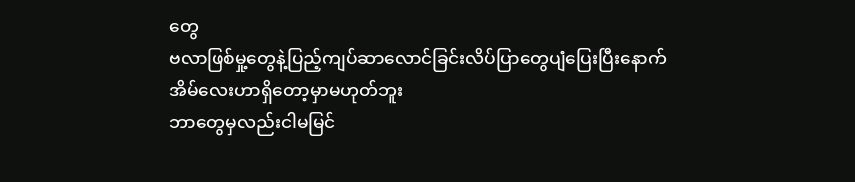တွေ
ဗလာဖြစ်မှု့တွေနဲ့ပြည့်ကျပ်ဆာလောင်ခြင်းလိပ်ပြာတွေပျံပြေးပြီးနောက်
အိမ်လေးဟာရှိတော့မှာမဟုတ်ဘူး
ဘာတွေမှလည်းငါမမြင်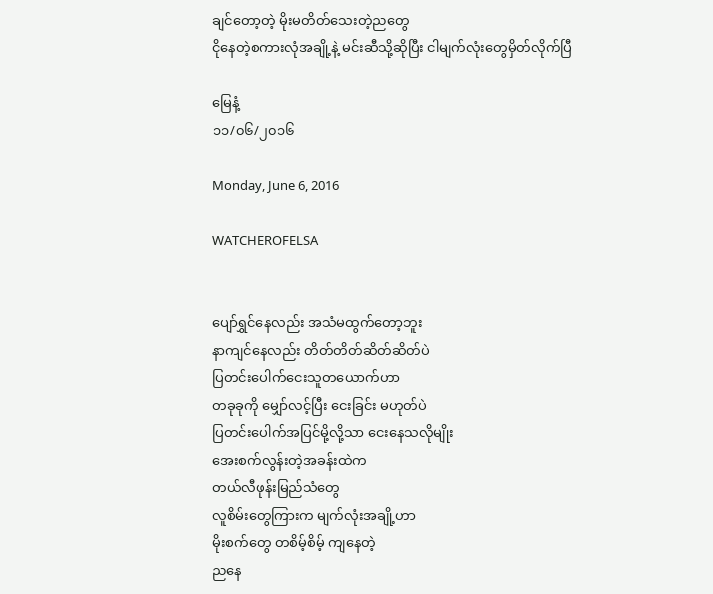ချင်တော့တဲ့ မိုးမတိတ်သေးတဲ့ညတွေ
ငိုနေတဲ့စကားလုံအချို့နဲ့ မင်းဆီသို့ဆိုပြီး ငါမျက်လုံးတွေမှိတ်လိုက်ပြီ

မြေနံ့
၁၁/၀၆/၂၀၁၆

Monday, June 6, 2016

WATCHEROFELSA


ပျော်ရွှင်နေလည်း အသံမထွက်တော့ဘူး
နာကျင်နေလည်း တိတ်တိတ်ဆိတ်ဆိတ်ပဲ
ပြတင်းပေါက်ငေးသူတယောက်ဟာ
တခုခုကို မျှော်လင့်ပြီး ငေးခြင်း မဟုတ်ပဲ
ပြတင်းပေါက်အပြင်မို့လို့သာ ငေးနေသလိုမျိုး
အေးစက်လွန်းတဲ့အခန်းထဲက
တယ်လီဖုန်းမြည်သံတွေ
လူစိမ်းတွေကြားက မျက်လုံးအချို့ဟာ
မိုးစက်တွေ တစိမ့်စိမ့် ကျနေတဲ့
ညနေ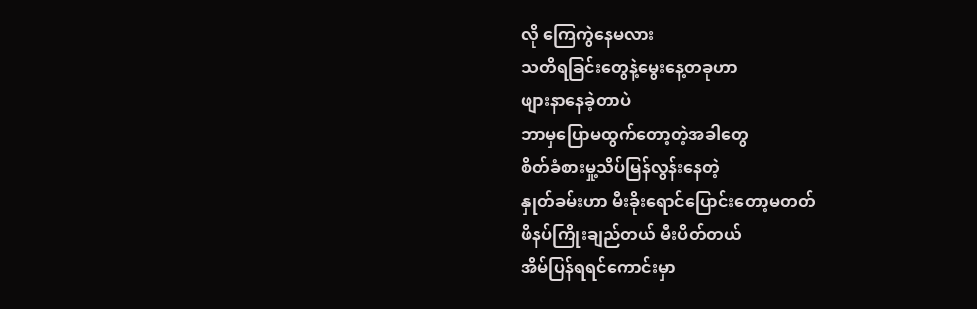လို ကြေကွဲနေမလား
သတိရခြင်းတွေနဲ့မွေးနေ့တခုဟာ
ဖျားနာနေခဲ့တာပဲ
ဘာမှပြောမထွက်တော့တဲ့အခါတွေ
စိတ်ခံစားမှု့သိပ်မြန်လွန်းနေတဲ့
နှုတ်ခမ်းဟာ မီးခိုးရောင်ပြောင်းတော့မတတ်
ဖိနပ်ကြိုးချည်တယ် မီးပိတ်တယ်
အိမ်ပြန်ရရင်ကောင်းမှာ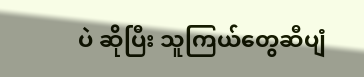ပဲ ဆိုပြီး သူကြယ်တွေဆီပျံ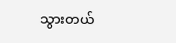သွားတယ်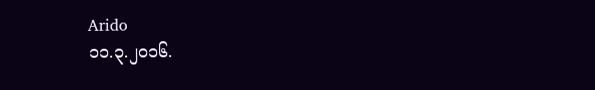Arido
၁၁.၃.၂၀၁၆.